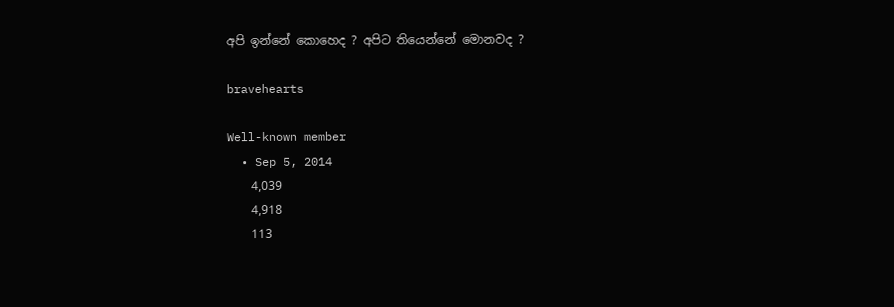අපි ඉන්නේ කොහෙද ? අපිට තියෙන්නේ මොනවද ?

bravehearts

Well-known member
  • Sep 5, 2014
    4,039
    4,918
    113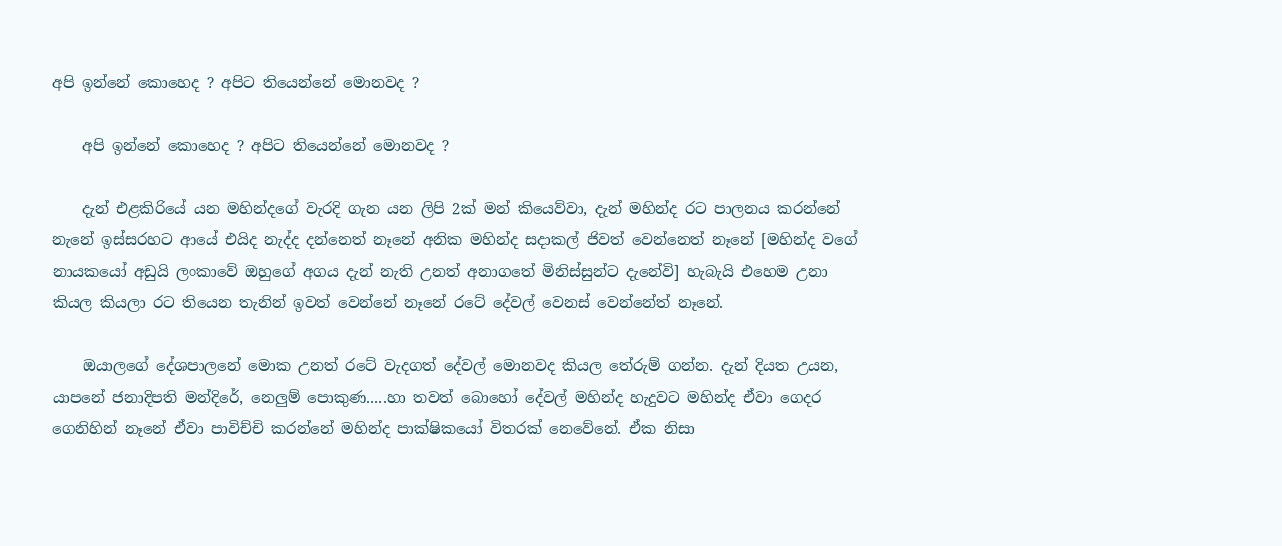අපි ඉන්නේ කොහෙද ? අපිට තියෙන්නේ මොනවද ?

    අපි ඉන්නේ කොහෙද ? අපිට තියෙන්නේ මොනවද ?

    දැන් එළකිරියේ යන මහින්දගේ වැරදි ගැන යන ලිපි 2ක් මන් කියෙව්වා, දැන් මහින්ද රට පාලනය කරන්නේ නැනේ ඉස්සරහට ආයේ එයිද නැද්ද දන්නෙත් නෑනේ අනික මහින්ද සදාකල් ජිවත් වෙන්නෙත් නෑනේ [මහින්ද වගේ නායකයෝ අඩුයි ලංකාවේ ඔහුගේ අගය දැන් නැති උනත් අනාගතේ මිනිස්සුන්ට දැනේවි] හැබැයි එහෙම උනා කියල කියලා රට තියෙන තැනින් ඉවත් වෙන්නේ නෑනේ රටේ දේවල් වෙනස් වෙන්නේත් නෑනේ.

    ඔයාලගේ දේශපාලනේ මොක උනත් රටේ වැදගත් දේවල් මොනවද කියල තේරුම් ගන්න. දැන් දියත උයන, යාපනේ ජනාදිපති මන්දිරේ, නෙලුම් පොකුණ.....හා තවත් බොහෝ දේවල් මහින්ද හැදුවට මහින්ද ඒවා ගෙදර ගෙනිහින් නෑනේ ඒවා පාවිච්චි කරන්නේ මහින්ද පාක්ෂිකයෝ විතරක් නෙවේනේ. ඒක නිසා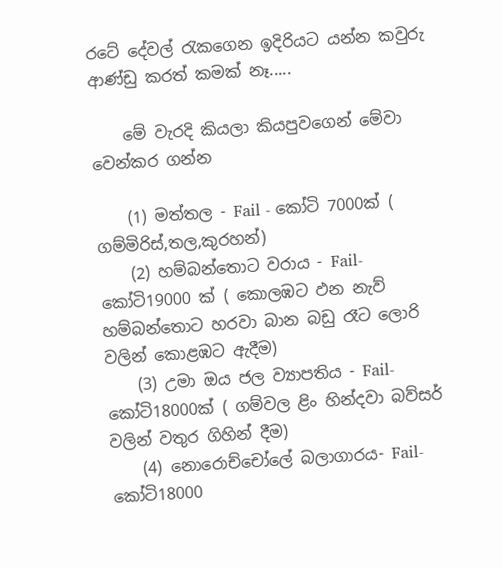රටේ දේවල් රැකගෙන ඉදිරියට යන්න කවුරු ආණ්ඩු කරත් කමක් නෑ.....

    මේ වැරදි කියලා කියපුවගෙන් මේවා වෙන්කර ගන්න

    (1) මත්තල - Fail - කෝටි 7000ක් ( ගම්මිරිස්,තල,කුරහන්)
    (2) හම්බන්තොට වරාය - Fail-කෝටි19000 ක් ( කොලඹට ඵන නැව් හම්බන්තොට හරවා බාන බඩු රෑට ලොරි වලින් කොළඹට ඇදීම)
    (3) උමා ඔය ජල ව්‍යාපතිය - Fail-කෝටි18000ක් ( ගම්වල ළිං හින්දවා බව්සර් වලින් වතුර ගිහින් දීම)
    (4) නොරොච්චෝලේ බලාගාරය- Fail- කෝටි18000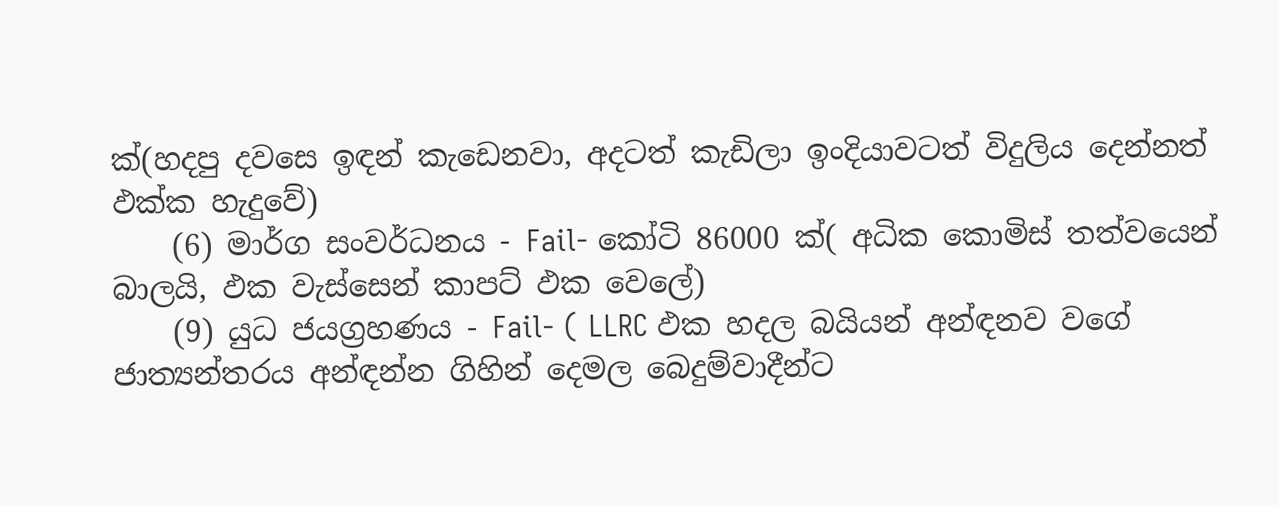ක්(හදපු දවසෙ ඉඳන් කැඩෙනවා, අදටත් කැඩිලා ඉංදියාවටත් විදුලිය දෙන්නත් ඵක්ක හැදුවේ)
    (6) මාර්ග සංවර්ධනය - Fail- කෝටි 86000 ක්( අධික කොමිස් තත්වයෙන් බාලයි, ඵක වැස්සෙන් කාපට් ඵක වෙලේ)
    (9) යුධ ජයග්‍රහණය - Fail- ( LLRC ඵක හදල බයියන් අන්ඳනව වගේ ජාත්‍යන්තරය අන්ඳන්න ගිහින් දෙමල බෙදුම්වාදීන්ට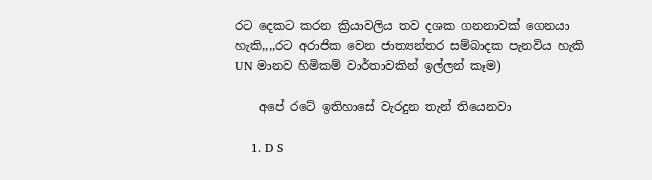රට දෙකට කරන ක්‍රියාවලිය තව දශක ගනනාවක් ගෙනයා හැකි,,,,රට අරාජික වෙන ජාත්‍යන්තර සම්බාදක පැනවිය හැකි UN මානව හිමිකම් වාර්තාවකින් ඉල්ලන් කෑම)

    අපේ රටේ ඉතිහාසේ වැරදුන තැන් තියෙනවා

    1. D S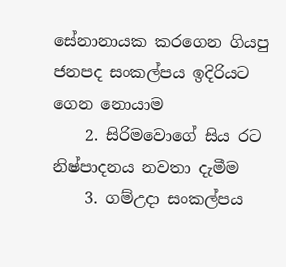සේනානායක කරගෙන ගියපු ජනපද සංකල්පය ඉදිරියට ගෙන නොයාම
    2. සිරිමවොගේ සිය රට නිෂ්පාදනය නවතා දැමීම
    3. ගම්උදා සංකල්පය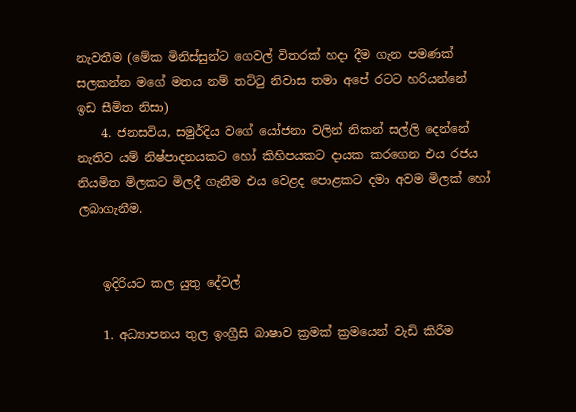නැවතීම (මේක මිනිස්සුන්ට ගෙවල් විතරක් හදා දීම ගැන පමණක් සලකන්න මගේ මතය නම් තට්ටු නිවාස තමා අපේ රටට හරියන්නේ ඉඩ සීමිත නිසා)
    4. ජනසවිය, සමුර්දිය වගේ යෝජනා වලින් නිකන් සල්ලි දෙන්නේ නැතිව යම් නිෂ්පාදනයකට හෝ කිහිපයකට දායක කරගෙන එය රජය නියමිත මිලකට මිලදී ගැනීම එය වෙළද පොළකට දමා අවම මිලක් හෝ ලබාගැනීම.


    ඉදිරියට කල යුතු දේවල්

    1. අධ්‍යාපනය තුල ඉංග්‍රීසි බාෂාව ක්‍රමක් ක්‍රමයෙන් වැඩි කිරීම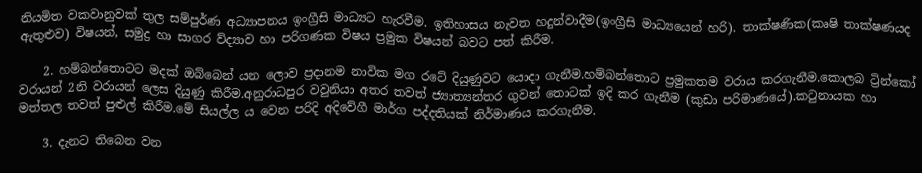නියමිත වකවානුවක් තුල සම්පුර්ණ අධ්‍යාපනය ඉංග්‍රීසි මාධ්‍යට හැරවීම. ඉතිහාසය නැවත හදුන්වාදීම(ඉංග්‍රීසි මාධ්‍යයෙන් හරි). තාක්ෂණික(කෘෂි තාක්ෂණයද ඇතුළුව) විෂයන්, සමුද්‍ර හා සාගර ව්ද්‍යාව හා පරිගණක විෂය ප්‍රමුක විෂයන් බවට පත් කිරීම.

    2. හම්බන්තොටට මදක් ඔබ්බෙන් යන ලොව ප්‍රදානම නාවික මග රටේ දියුණුවට යොදා ගැනීම.හම්බන්තොට ප්‍රමුකතම වරාය කරගැනීම.කොලබ ට්‍රින්කෝ වරායන් 2නි වරායන් ලෙස දියුණු කිරීම.අනුරාධපුර වවුනියා අතර තවත් ජ්‍යාත්‍යන්තර ගුවන් තොටක් ඉදි කර ගැනීම (කුඩා පරිමාණයේ).කටුනායක හා මත්තල තවත් පුළුල් කිරීම.මේ සියල්ල ය වෙන පරිදි අදිවේගී මාර්ග පද්දතියක් නිර්මාණය කරගැනීම.

    3. දැනට තිබෙන වන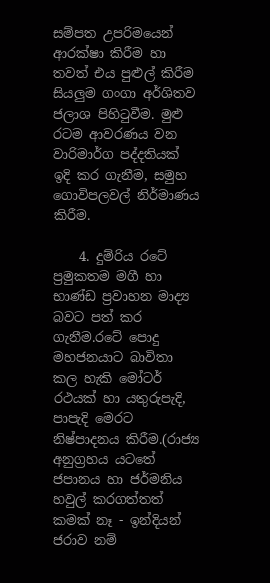සම්පත උපරිමයෙන් ආරක්ෂා කිරීම හා තවත් එය පුළුල් කිරීම සියලුම ගංගා අර්ශිතව ජලාශ පිහිටුවීම. මුළු රටම ආවරණය වන වාරිමාර්ග පද්දතියක් ඉදි කර ගැනීම, සමුහ ගොවිපලවල් නිර්මාණය කිරීම.

    4. දුම්රිය රටේ ප්‍රමුකතම මගී හා භාණ්ඩ ප්‍රවාහන මාද්‍ය බවට පත් කර ගැනීම.රටේ පොදු මහජනයාට බාවිතා කල හැකි මෝටර් රථයක් හා යතුරුපැදි, පාපැදි මෙරට නිෂ්පාදනය කිරීම.(රාජ්‍ය අනුග්‍රහය යටතේ ජපානය හා ජර්මනිය හවුල් කරගත්තත් කමක් නෑ - ඉන්දියන් ජරාව නම්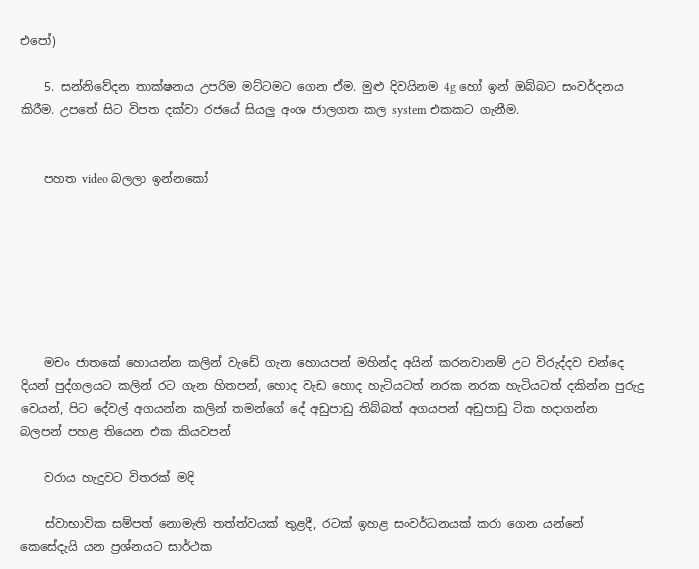එපෝ)

    5. සන්නිවේදන තාක්ෂනය උපරිම මට්ටමට ගෙන ඒම. මුළු දිවයිනම 4g හෝ ඉන් ඔබ්බට සංවර්දනය කිරීම. උපතේ සිට විපත දක්වා රජයේ සියලු අංශ ජාලගත කල system එකකට ගැනීම.


    පහත video බලලා ඉන්නකෝ







    මචං ජාතකේ හොයන්න කලින් වැඩේ ගැන හොයපන් මහින්ද අයින් කරනවානම් උට විරුද්දව චන්දෙ දියන් පුද්ගලයට කලින් රට ගැන හිතපන්, හොද වැඩ හොද හැටියටත් නරක නරක හැටියටත් දකින්න පුරුදු වෙයන්, පිට දේවල් අගයන්න කලින් තමන්ගේ දේ අඩුපාඩු තිබ්බත් අගයපන් අඩුපාඩු ටික හදාගන්න බලපන් පහළ තියෙන එක කියවපන්

    වරාය හැදුවට විතරක්‌ මදි

    ස්‌වාභාවික සම්පත් නොමැති තත්ත්වයක්‌ තුළදී, රටක්‌ ඉහළ සංවර්ධනයක්‌ කරා ගෙන යන්නේ කෙසේදැයි යන ප්‍රශ්නයට සාර්ථක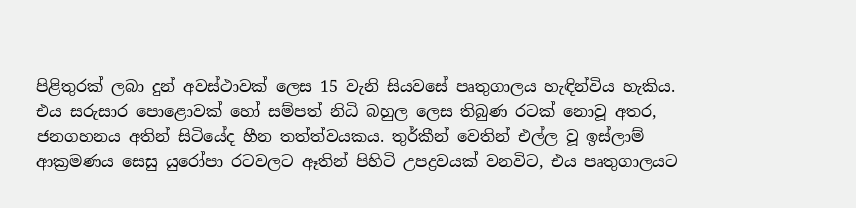පිළිතුරක්‌ ලබා දුන් අවස්‌ථාවක්‌ ලෙස 15 වැනි සියවසේ පෘතුගාලය හැඳින්විය හැකිය. එය සරුසාර පොළොවක්‌ හෝ සම්පත් නිධි බහුල ලෙස තිබුණ රටක්‌ නොවූ අතර, ජනගහනය අතින් සිටියේද හීන තත්ත්වයකය. තුර්කීන් වෙතින් එල්ල වූ ඉස්‌ලාම් ආක්‍රමණය සෙසු යුරෝපා රටවලට ඈතින් පිහිටි උපද්‍රවයක්‌ වනවිට, එය පෘතුගාලයට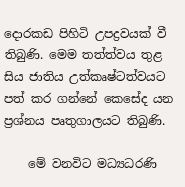දොරකඩ පිහිටි උපද්‍රවයක්‌ වී තිබුණි. මෙම තත්ත්වය තුළ සිය ජාතිය උත්කෘෂ්ටත්වයට පත් කර ගන්නේ කෙසේද යන ප්‍රශ්නය පෘතුගාලයට තිබුණි.

    මේ වනවිට මධ්‍යධරණි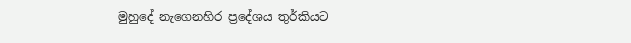මුහුදේ නැගෙනහිර ප්‍රදේශය තුර්කියට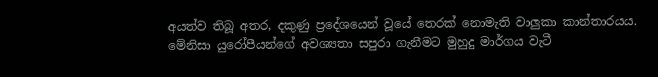අයත්ව තිබූ අතර, දකුණු ප්‍රදේශයෙන් වූයේ තෙරක්‌ නොමැති වාලුකා කාන්තාරයය. මේනිසා යුරෝපීයන්ගේ අවශ්‍යතා සපුරා ගැනීමට මුහුදු මාර්ගය වැටී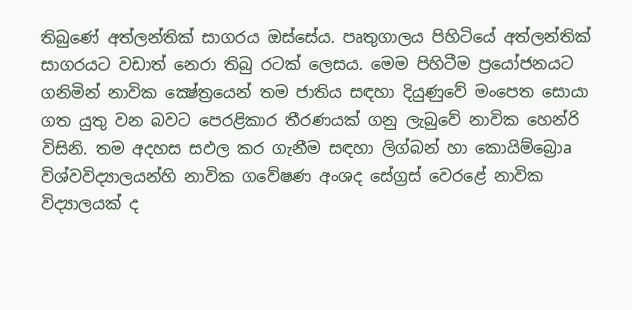තිබුණේ අත්ලන්තික්‌ සාගරය ඔස්‌සේය. පෘතුගාලය පිහිටියේ අත්ලන්තික්‌ සාගරයට වඩාත් නෙරා තිබු රටක්‌ ලෙසය. මෙම පිහිටීම ප්‍රයෝජනයට ගනිමින් නාවික ක්‍ෂේත්‍රයෙන් තම ජාතිය සඳහා දියුණුවේ මංපෙත සොයා ගත යුතු වන බවට පෙරළිකාර තීරණයක්‌ ගනු ලැබුවේ නාවික හෙන්රි විසිනි. තම අදහස සඵල කර ගැනීම සඳහා ලිග්බන් හා කොයිම්බ්‍රොa විශ්වවිද්‍යාලයන්හි නාවික ගවේෂණ අංශද සේග්‍රස්‌ වෙරළේ නාවික විද්‍යාලයක්‌ ද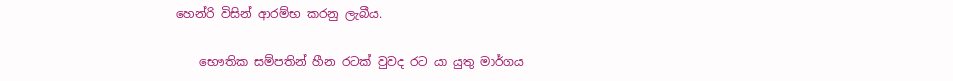හෙන්රි විසින් ආරම්භ කරනු ලැබීය.

    භෞතික සම්පතින් හීන රටක්‌ වුවද රට යා යුතු මාර්ගය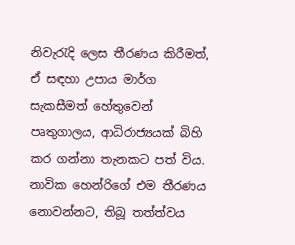නිවැරැදි ලෙස තීරණය කිරීමත්, ඒ සඳහා උපාය මාර්ග සැකසීමත් හේතුවෙන් පෘතුගාලය, ආධිරාජ්‍යයක්‌ බිහි කර ගන්නා තැනකට පත් විය. නාවික හෙන්රිගේ එම තීරණය නොවන්නට, තිබූ තත්ත්වය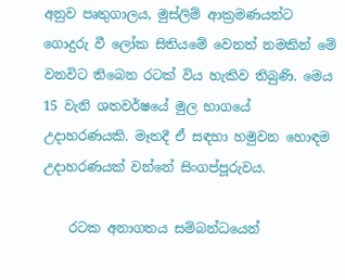අනුව පෘතුගාලය, මුස්‌ලිම් ආක්‍රමණයන්ට ගොදුරු වී ලෝක සිතියමේ වෙනත් නමකින් මේ වනවිට තිබෙන රටක්‌ විය හැකිව තිබුණි. මෙය 15 වැනි ශතවර්ෂයේ මුල භාගයේ උදාහරණයකි. මෑතදී ඒ සඳහා හමුවන හොඳම උදාහරණයක්‌ වන්නේ සිංගප්පූරුවය.

    රටක අනාගතය සම්බන්ධයෙන්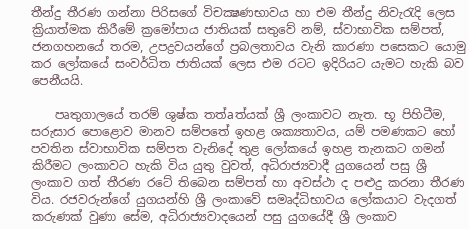තීන්දු තීරණ ගන්නා පිරිසගේ විචක්‍ෂණභාවය හා එම තීන්දු නිවැරැදි ලෙස ක්‍රියාත්මක කිරීමේ ක්‍රමෝපාය ජාතියක්‌ සතුවේ නම්, ස්‌වාභාවික සම්පත්, ජනගහනයේ තරම, උපද්‍රවයන්ගේ ප්‍රබලතාවය වැනි කාරණා පසෙකට යොමු කර ලෝකයේ සංවර්ධිත ජාතියක්‌ ලෙස එම රටට ඉදිරියට යැමට හැකි බව පෙනීයයි.

    පෘතුගාලයේ තරම් ශුෂ්ක තත්aත්යක්‌ ශ්‍රී ලංකාවට නැත. භූ පිහිටීම, සරුසාර පොළොව මානව සම්පතේ ඉහළ ශක්‍යතාවය, යම් පමණකට හෝ පවතින ස්‌වාභාවික සම්පත වැනිදේ තුළ ලෝකයේ ඉහළ තැනකට ගමන් කිරීමට ලංකාවට හැකි විය යුතු වුවත්, අධිරාජ්‍යවාදී යුගයෙන් පසු ශ්‍රී ලංකාව ගත් තීරණ රටේ තිබෙන සම්පත් හා අවස්‌ථා ද පළුදු කරනා තීරණ විය. රජවරුන්ගේ යුගයන්හි ශ්‍රී ලංකාවේ සමෘද්ධිභාවය ලෝකයාට වැදගත් කරුණක්‌ වුණා සේම, අධිරාජ්‍යවාදයෙන් පසු යුගයේදී ශ්‍රී ලංකාව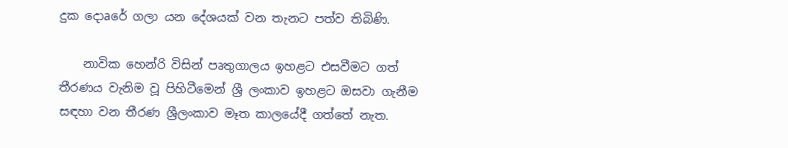දුක දොaරේ ගලා යන දේශයක්‌ වන තැනට පත්ව තිබිණි.

    නාවික හෙන්රි විසින් පෘතුගාලය ඉහළට එසවීමට ගත් තීරණය වැනිම වූ පිහිටීමෙන් ශ්‍රී ලංකාව ඉහළට ඔසවා ගැනීම සඳහා වන තීරණ ශ්‍රීලංකාව මෑත කාලයේදී ගත්තේ නැත.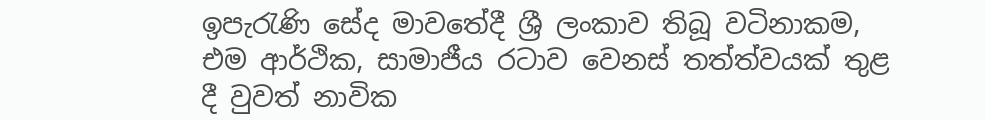ඉපැරැණි සේද මාවතේදී ශ්‍රී ලංකාව තිබූ වටිනාකම, එම ආර්ථික, සාමාජීය රටාව වෙනස්‌ තත්ත්වයක්‌ තුළ දී වුවත් නාවික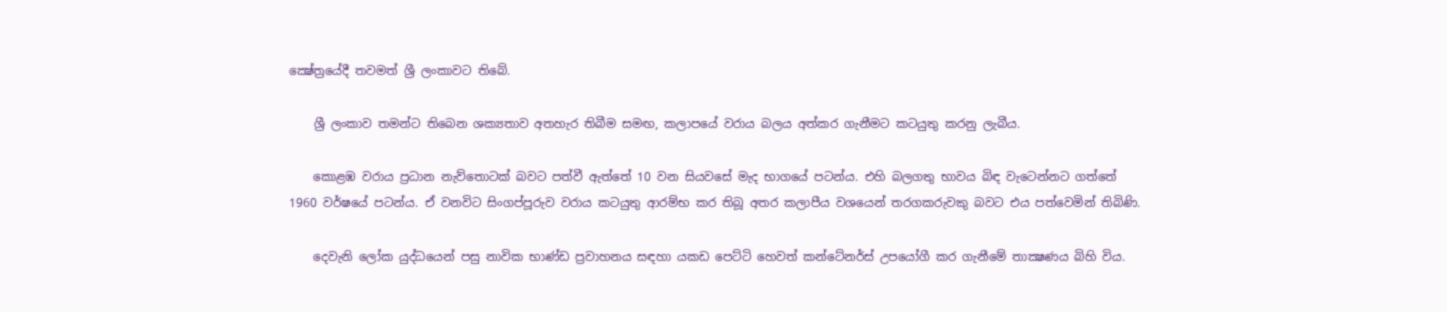ක්‍ෂේත්‍රයේදී තවමත් ශ්‍රී ලංකාවට තිබේ.

    ශ්‍රී ලංකාව තමන්ට තිබෙන ශක්‍යතාව අතහැර තිබීම සමඟ, කලාපයේ වරාය බලය අත්කර ගැනීමට කටයුතු කරනු ලැබීය.

    කොළඹ වරාය ප්‍රධාන නැව්තොටක්‌ බවට පත්වී ඇත්තේ 10 වන සියවසේ මැද භාගයේ පටන්ය. එහි බලගතු භාවය බිඳ වැටෙන්නට ගත්තේ 1960 වර්ෂයේ පටන්ය. ඒ වනවිට සිංගප්පූරුව වරාය කටයුතු ආරම්භ කර තිබූ අතර කලාපීය වශයෙන් තරගකරුවකු බවට එය පත්වෙමින් තිබිණි.

    දෙවැනි ලෝක යුද්ධයෙන් පසු නාවික භාණ්‌ඩ ප්‍රවාහනය සඳහා යකඩ පෙට්‌ටි හෙවත් කන්ටේනර්ස්‌ උපයෝගී කර ගැනීමේ තාක්‍ෂණය බිහි විය.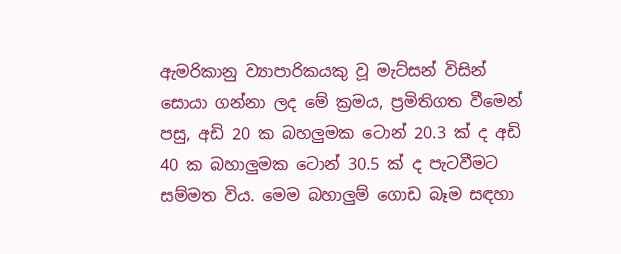ඇමරිකානු ව්‍යාපාරිකයකු වූ මැට්‌සන් විසින් සොයා ගන්නා ලද මේ ක්‍රමය, ප්‍රමිතිගත වීමෙන් පසු, අඩි 20 ක බහලුමක ටොන් 20.3 ක්‌ ද අඩි 40 ක බහාලුමක ටොන් 30.5 ක්‌ ද පැටවීමට සම්මත විය. මෙම බහාලුම් ගොඩ බෑම සඳහා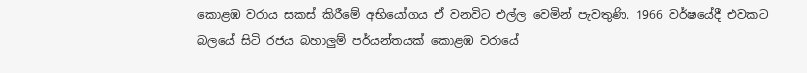කොළඹ වරාය සකස්‌ කිරීමේ අභියෝගය ඒ වනවිට එල්ල වෙමින් පැවතුණි. 1966 වර්ෂයේදී එවකට බලයේ සිටි රජය බහාලුම් පර්යන්තයක්‌ කොළඹ වරායේ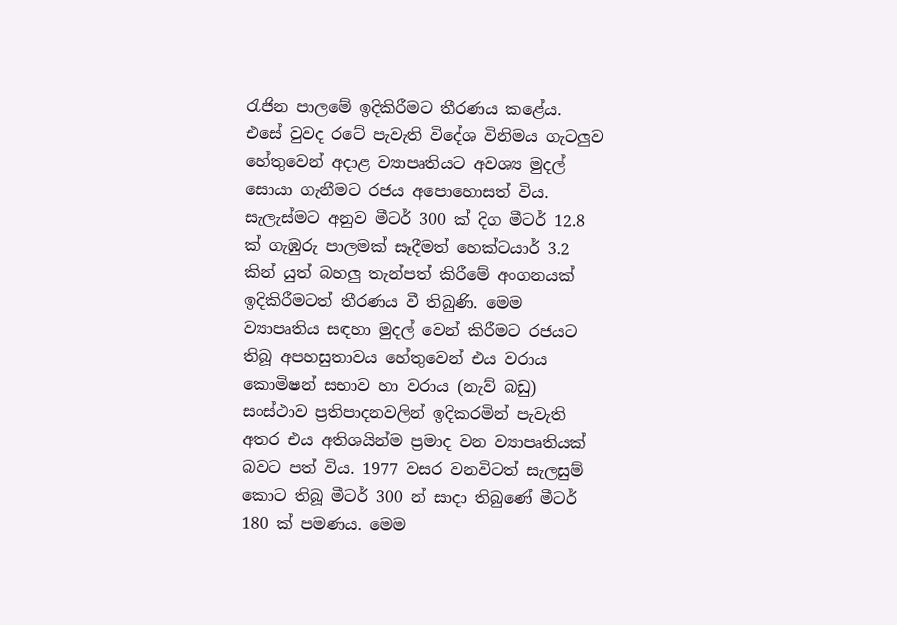රැජින පාලමේ ඉදිකිරීමට තීරණය කළේය. එසේ වුවද රටේ පැවැති විදේශ විනිමය ගැටලුව හේතුවෙන් අදාළ ව්‍යාපෘතියට අවශ්‍ය මුදල් සොයා ගැනීමට රජය අපොහොසත් විය. සැලැස්‌මට අනුව මීටර් 300 ක්‌ දිග මීටර් 12.8 ක්‌ ගැඹුරු පාලමක්‌ සෑදීමත් හෙක්‌ටයාර් 3.2 කින් යුත් බහලු තැන්පත් කිරීමේ අංගනයක්‌ ඉදිකිරීමටත් තීරණය වී තිබුණි. මෙම ව්‍යාපෘතිය සඳහා මුදල් වෙන් කිරීමට රජයට තිබූ අපහසුතාවය හේතුවෙන් එය වරාය කොමිෂන් සභාව හා වරාය (නැව් බඩු) සංස්‌ථාව ප්‍රතිපාදනවලින් ඉදිකරමින් පැවැති අතර එය අතිශයින්ම ප්‍රමාද වන ව්‍යාපෘතියක්‌ බවට පත් විය. 1977 වසර වනවිටත් සැලසුම් කොට තිබූ මීටර් 300 න් සාදා තිබුණේ මීටර් 180 ක්‌ පමණය. මෙම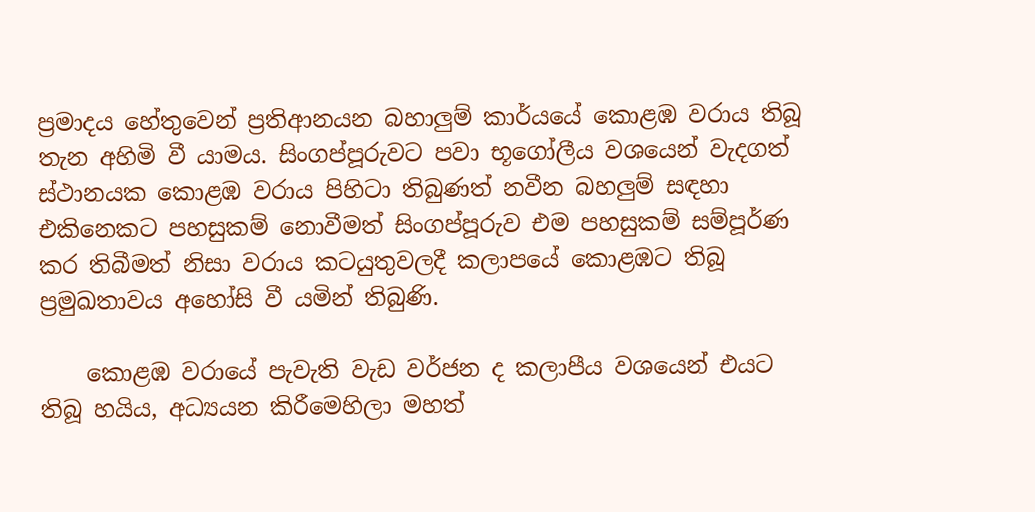ප්‍රමාදය හේතුවෙන් ප්‍රතිආනයන බහාලුම් කාර්යයේ කොළඹ වරාය තිබූ තැන අහිමි වී යාමය. සිංගප්පූරුවට පවා භූගෝලීය වශයෙන් වැදගත් ස්‌ථානයක කොළඹ වරාය පිහිටා තිබුණත් නවීන බහලුම් සඳහා එකිනෙකට පහසුකම් නොවීමත් සිංගප්පූරුව එම පහසුකම් සම්පූර්ණ කර තිබීමත් නිසා වරාය කටයුතුවලදී කලාපයේ කොළඹට තිබූ ප්‍රමුඛතාවය අහෝසි වී යමින් තිබුණි.

    කොළඹ වරායේ පැවැති වැඩ වර්ජන ද කලාපීය වශයෙන් එයට තිබූ හයිය, අධ්‍යයන කිරීමෙහිලා මහත්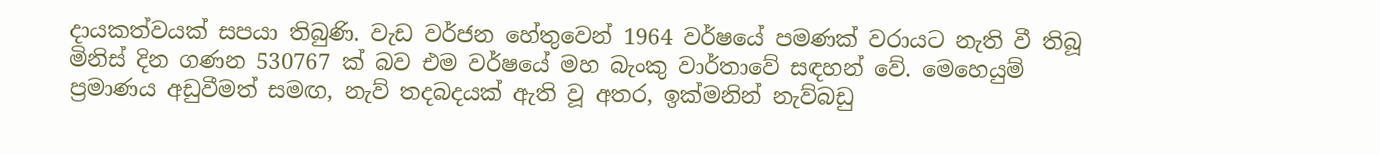දායකත්වයක්‌ සපයා තිබුණි. වැඩ වර්ජන හේතුවෙන් 1964 වර්ෂයේ පමණක්‌ වරායට නැති වී තිබූ මිනිස්‌ දින ගණන 530767 ක්‌ බව එම වර්ෂයේ මහ බැංකු වාර්තාවේ සඳහන් වේ. මෙහෙයුම් ප්‍රමාණය අඩුවීමත් සමඟ, නැව් තදබදයක්‌ ඇති වූ අතර, ඉක්‌මනින් නැව්බඩු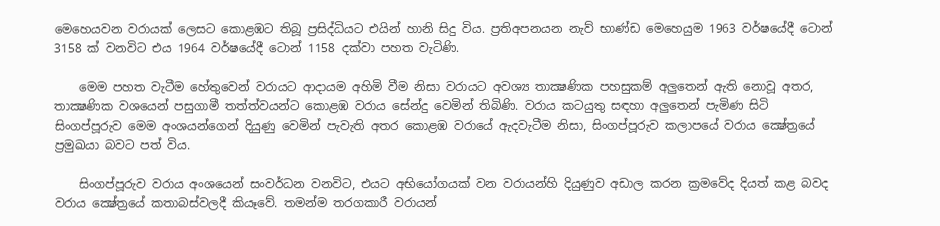මෙහෙයවන වරායක්‌ ලෙසට කොළඹට තිබූ ප්‍රසිද්ධියට එයින් හානි සිදු විය. ප්‍රතිඅපනයන නැව් භාණ්‌ඩ මෙහෙයුම 1963 වර්ෂයේදී ටොන් 3158 ක්‌ වනවිට එය 1964 වර්ෂයේදී ටොන් 1158 දක්‌වා පහත වැටිණි.

    මෙම පහත වැටීම හේතුවෙන් වරායට ආදායම අහිමි වීම නිසා වරායට අවශ්‍ය තාක්‍ෂණික පහසුකම් අලුතෙන් ඇති නොවූ අතර, තාක්‍ෂණික වශයෙන් පසුගාමී තත්ත්වයන්ට කොළඹ වරාය සේන්දු වෙමින් තිබිණි. වරාය කටයුතු සඳහා අලුතෙන් පැමිණ සිටි සිංගප්පූරුව මෙම අංශයන්ගෙන් දියුණු වෙමින් පැවැති අතර කොළඹ වරායේ ඇදවැටීම නිසා, සිංගප්පූරුව කලාපයේ වරාය ක්‍ෂේත්‍රයේ ප්‍රමුඛයා බවට පත් විය.

    සිංගප්පූරුව වරාය අංශයෙන් සංවර්ධන වනවිට, එයට අභියෝගයක්‌ වන වරායන්හි දියුණුව අඩාල කරන ක්‍රමවේද දියත් කළ බවද වරාය ක්‍ෂේත්‍රයේ කතාබස්‌වලදී කියෑවේ. තමන්ම තරගකාරී වරායන්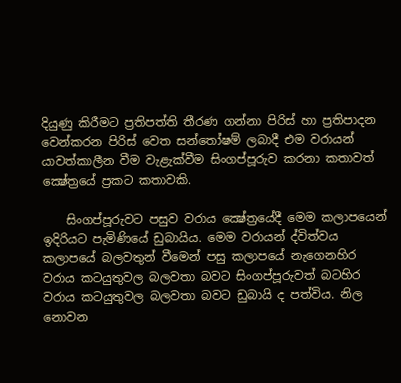දියුණු කිරීමට ප්‍රතිපත්ති තීරණ ගන්නා පිරිස්‌ හා ප්‍රතිපාදන වෙන්කරන පිරිස්‌ වෙත සන්තෝෂම් ලබාදී එම වරායන් යාවත්කාලීන වීම වැළැක්‌වීම සිංගප්පූරුව කරනා කතාවත් ක්‍ෂේත්‍රයේ ප්‍රකට කතාවකි.

    සිංගප්පූරුවට පසුව වරාය ක්‍ෂේත්‍රයේදී මෙම කලාපයෙන් ඉදිරියට පැමිණියේ ඩුබායිය. මෙම වරායන් ද්විත්වය කලාපයේ බලවතුන් වීමෙන් පසු කලාපයේ නැගෙනහිර වරාය කටයුතුවල බලවතා බවට සිංගප්පූරුවත් බටහිර වරාය කටයුතුවල බලවතා බවට ඩුබායි ද පත්විය. නිල නොවන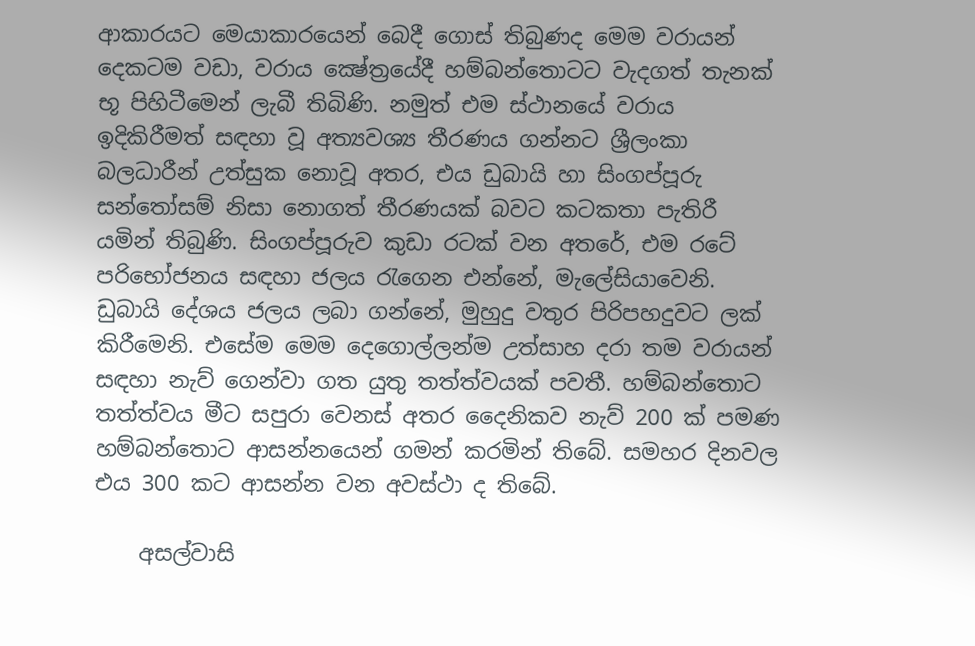ආකාරයට මෙයාකාරයෙන් බෙදී ගොස්‌ තිබුණද මෙම වරායන් දෙකටම වඩා, වරාය ක්‍ෂේත්‍රයේදී හම්බන්තොටට වැදගත් තැනක්‌ භූ පිහිටීමෙන් ලැබී තිබිණි. නමුත් එම ස්‌ථානයේ වරාය ඉදිකිරීමත් සඳහා වූ අත්‍යවශ්‍ය තීරණය ගන්නට ශ්‍රීලංකා බලධාරීන් උත්සුක නොවූ අතර, එය ඩුබායි හා සිංගප්පූරු සන්තෝසම් නිසා නොගත් තීරණයක්‌ බවට කටකතා පැතිරී යමින් තිබුණි. සිංගප්පූරුව කුඩා රටක්‌ වන අතරේ, එම රටේ පරිභෝජනය සඳහා ජලය රැගෙන එන්නේ, මැලේසියාවෙනි. ඩුබායි දේශය ජලය ලබා ගන්නේ, මුහුදු වතුර පිරිපහදුවට ලක්‌ කිරීමෙනි. එසේම මෙම දෙගොල්ලන්ම උත්සාහ දරා තම වරායන් සඳහා නැව් ගෙන්වා ගත යුතු තත්ත්වයක්‌ පවතී. හම්බන්තොට තත්ත්වය මීට සපුරා වෙනස්‌ අතර දෛනිකව නැව් 200 ක්‌ පමණ හම්බන්තොට ආසන්නයෙන් ගමන් කරමින් තිබේ. සමහර දිනවල එය 300 කට ආසන්න වන අවස්‌ථා ද තිබේ.

    අසල්වාසි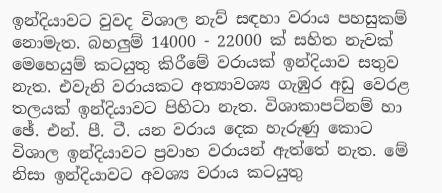ඉන්දියාවට වුවද විශාල නැව් සඳහා වරාය පහසුකම් නොමැත. බහලුම් 14000 - 22000 ක්‌ සහිත නැවක්‌ මෙහෙයුම් කටයුතු කිරීමේ වරායක්‌ ඉන්දියාව සතුව නැත. එවැනි වරායකට අත්‍යාවශ්‍ය ගැඹුර අඩු වෙරළ තලයක්‌ ඉන්දියාවට පිහිටා නැත. විශාකාපට්‌නම් හා ඡේ. එන්. පී. ටී. යන වරාය දෙක හැරුණු කොට විශාල ඉන්දියාවට ප්‍රවාහ වරායන් ඇත්තේ නැත. මේ නිසා ඉන්දියාවට අවශ්‍ය වරාය කටයුතු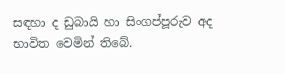සඳහා ද ඩුබායි හා සිංගප්පූරුව අද භාවිත වෙමින් තිබේ.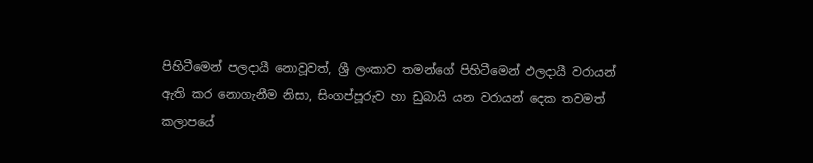පිහිටීමෙන් පලදායී නොවූවත්, ශ්‍රී ලංකාව තමන්ගේ පිහිටීමෙන් ඵලදායී වරායන් ඇති කර නොගැනීම නිසා, සිංගප්පූරුව හා ඩුබායි යන වරායන් දෙක තවමත් කලාපයේ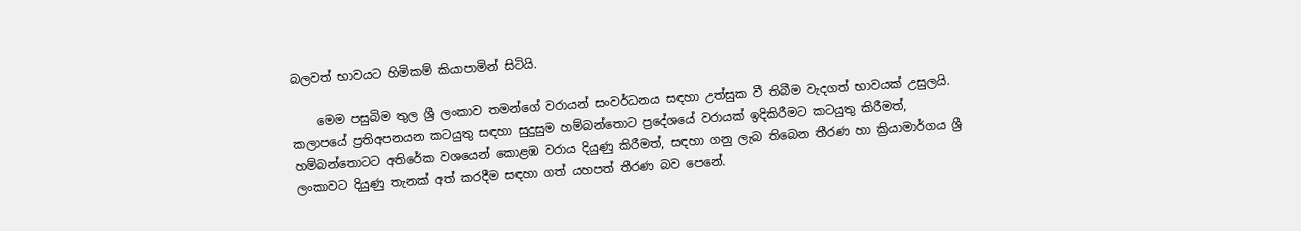බලවත් භාවයට හිමිකම් කියාපාමින් සිටියි.

    මෙම පසුබිම තුල ශ්‍රී ලංකාව තමන්ගේ වරායන් සංවර්ධනය සඳහා උත්සුක වී තිබීම වැදගත් භාවයක්‌ උසුලයි. කලාපයේ ප්‍රතිඅපනයන කටයුතු සඳහා සුදුසුම හම්බන්තොට ප්‍රදේශයේ වරායක්‌ ඉදිකිරීමට කටයුතු කිරීමත්, හම්බන්තොටට අතිරේක වශයෙන් කොළඹ වරාය දියුණු කිරීමත්, සඳහා ගනු ලැබ තිබෙන තීරණ හා ක්‍රියාමාර්ගය ශ්‍රී ලංකාවට දියුණු තැනක්‌ අත් කරදීම සඳහා ගත් යහපත් තීරණ බව පෙනේ.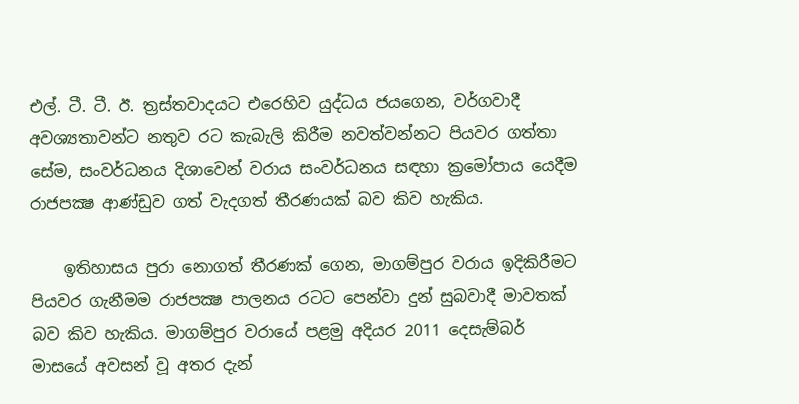එල්. ටී. ටී. ඊ. ත්‍රස්‌තවාදයට එරෙහිව යුද්ධය ජයගෙන, වර්ගවාදී අවශ්‍යතාවන්ට නතුව රට කැබැලි කිරීම නවත්වන්නට පියවර ගත්තා සේම, සංවර්ධනය දිශාවෙන් වරාය සංවර්ධනය සඳහා ක්‍රමෝපාය යෙදීම රාජපක්‍ෂ ආණ්‌ඩුව ගත් වැදගත් තීරණයක්‌ බව කිව හැකිය.

    ඉතිහාසය පුරා නොගත් තීරණක්‌ ගෙන, මාගම්පුර වරාය ඉදිකිරීමට පියවර ගැනීමම රාජපක්‍ෂ පාලනය රටට පෙන්වා දුන් සුබවාදී මාවතක්‌ බව කිව හැකිය. මාගම්පුර වරායේ පළමු අදියර 2011 දෙසැම්බර් මාසයේ අවසන් වූ අතර දැන්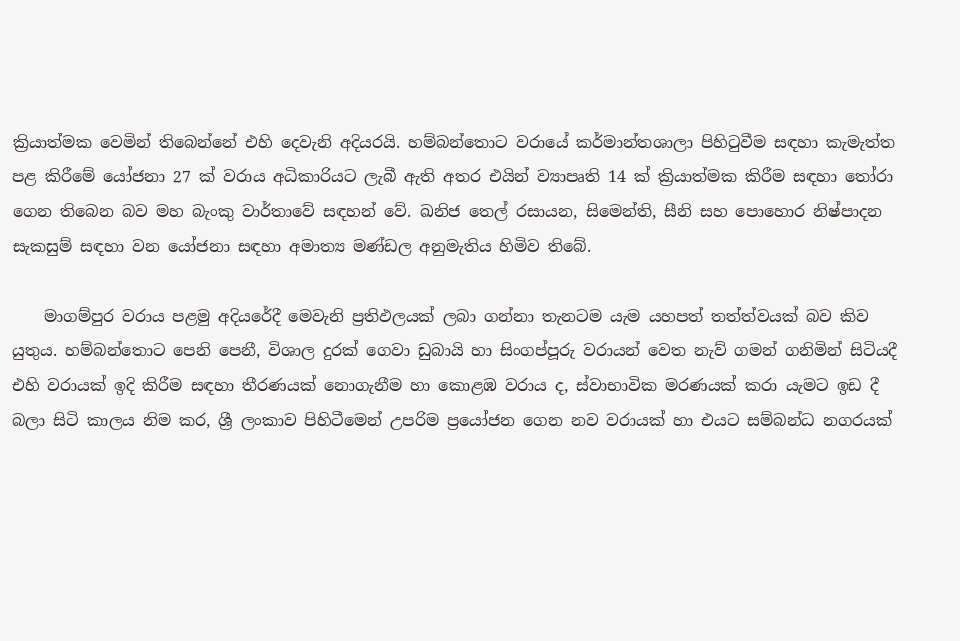ක්‍රියාත්මක වෙමින් තිබෙන්නේ එහි දෙවැනි අදියරයි. හම්බන්තොට වරායේ කර්මාන්තශාලා පිහිටුවීම සඳහා කැමැත්ත පළ කිරීමේ යෝජනා 27 ක්‌ වරාය අධිකාරියට ලැබී ඇති අතර එයින් ව්‍යාපෘති 14 ක්‌ ක්‍රියාත්මක කිරීම සඳහා තෝරා ගෙන තිබෙන බව මහ බැංකු වාර්තාවේ සඳහන් වේ. ඛනිජ තෙල් රසායන, සිමෙන්ති, සීනි සහ පොහොර නිෂ්පාදන සැකසුම් සඳහා වන යෝජනා සඳහා අමාත්‍ය මණ්‌ඩල අනුමැතිය හිමිව තිබේ.

    මාගම්පුර වරාය පළමු අදියරේදී මෙවැනි ප්‍රතිඵලයක්‌ ලබා ගන්නා තැනටම යැම යහපත් තත්ත්වයක්‌ බව කිව යුතුය. හම්බන්තොට පෙනි පෙනී, විශාල දුරක්‌ ගෙවා ඩුබායි හා සිංගප්පූරු වරායන් වෙත නැව් ගමන් ගනිමින් සිටියදී එහි වරායක්‌ ඉදි කිරීම සඳහා තීරණයක්‌ නොගැනීම හා කොළඹ වරාය ද, ස්‌වාභාවික මරණයක්‌ කරා යැමට ඉඩ දී බලා සිටි කාලය නිම කර, ශ්‍රී ලංකාව පිහිටීමෙන් උපරිම ප්‍රයෝජන ගෙන නව වරායක්‌ හා එයට සම්බන්ධ නගරයක්‌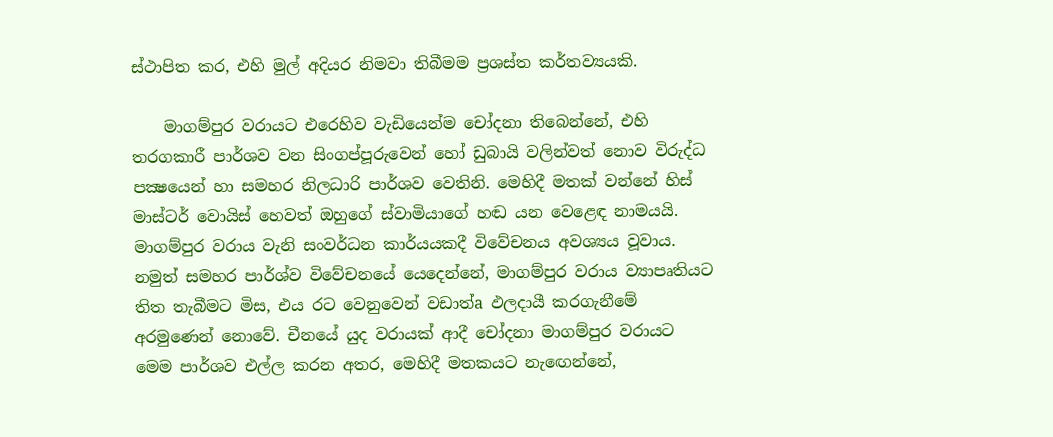ස්‌ථාපිත කර, එහි මුල් අදියර නිමවා තිබීමම ප්‍රශස්‌ත කර්තව්‍යයකි.

    මාගම්පුර වරායට එරෙහිව වැඩියෙන්ම චෝදනා තිබෙන්නේ, එහි තරගකාරී පාර්ශව වන සිංගප්පූරුවෙන් හෝ ඩුබායි වලින්වත් නොව විරුද්ධ පක්‍ෂයෙන් හා සමහර නිලධාරි පාර්ශව වෙතිනි. මෙහිදී මතක්‌ වන්නේ හිස්‌ මාස්‌ටර් වොයිස්‌ හෙවත් ඔහුගේ ස්‌වාමියාගේ හඬ යන වෙළෙඳ නාමයයි. මාගම්පුර වරාය වැනි සංවර්ධන කාර්යයකදී විවේචනය අවශ්‍යය වූවාය. නමුත් සමහර පාර්ශ්ව විවේචනයේ යෙදෙන්නේ, මාගම්පුර වරාය ව්‍යාපෘතියට තිත තැබීමට මිස, එය රට වෙනුවෙන් වඩාත්a ඵලදායී කරගැනීමේ අරමුණෙන් නොවේ. චීනයේ යුද වරායක්‌ ආදී චෝදනා මාගම්පුර වරායට මෙම පාර්ශව එල්ල කරන අතර, මෙහිදී මතකයට නැඟෙන්නේ,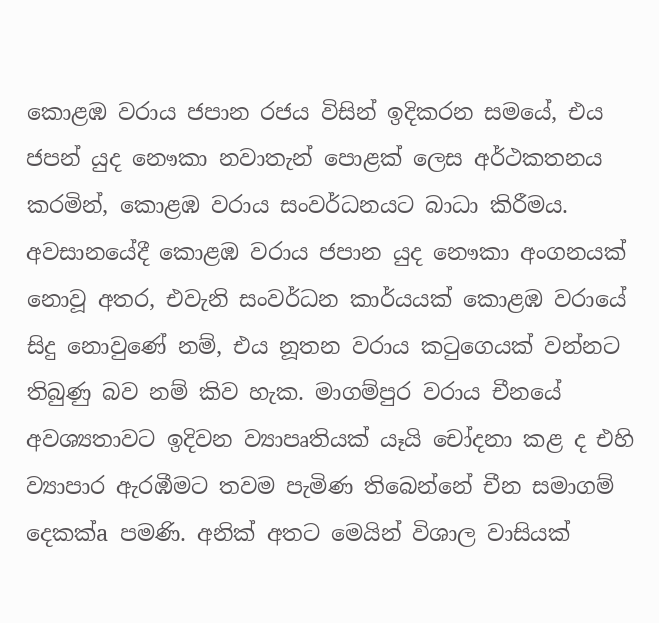කොළඹ වරාය ජපාන රජය විසින් ඉදිකරන සමයේ, එය ජපන් යුද නෞකා නවාතැන් පොළක්‌ ලෙස අර්ථකතනය කරමින්, කොළඹ වරාය සංවර්ධනයට බාධා කිරීමය. අවසානයේදී කොළඹ වරාය ජපාන යුද නෞකා අංගනයක්‌ නොවූ අතර, එවැනි සංවර්ධන කාර්යයක්‌ කොළඹ වරායේ සිදු නොවුණේ නම්, එය නූතන වරාය කටුගෙයක්‌ වන්නට තිබුණු බව නම් කිව හැක. මාගම්පුර වරාය චීනයේ අවශ්‍යතාවට ඉදිවන ව්‍යාපෘතියක්‌ යෑයි චෝදනා කළ ද එහි ව්‍යාපාර ඇරඹීමට තවම පැමිණ තිබෙන්නේ චීන සමාගම් දෙකක්‌a පමණි. අනික්‌ අතට මෙයින් විශාල වාසියක්‌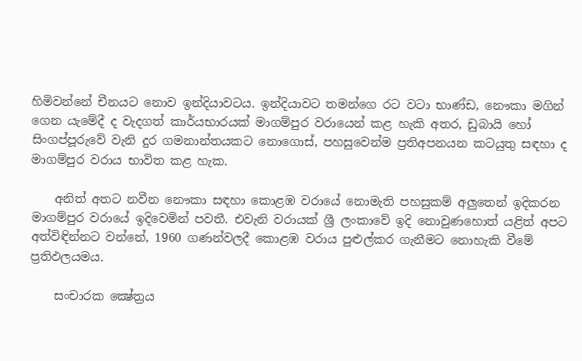හිමිවන්නේ චීනයට නොව ඉන්දියාවටය. ඉන්දියාවට තමන්ගෙ රට වටා භාණ්‌ඩ, නෞකා මගින් ගෙන යැමේදී ද වැදගත් කාර්යභාරයක්‌ මාගම්පුර වරායෙන් කළ හැකි අතර, ඩුබායි හෝ සිංගප්පූරුවේ වැනි දුර ගමනාන්තයකට නොගොස්‌, පහසුවෙන්ම ප්‍රතිඅපනයන කටයුතු සඳහා ද මාගම්පුර වරාය භාවිත කළ හැක.

    අනිත් අතට නවීන නෞකා සඳහා කොළඹ වරායේ නොමැති පහසුකම් අලුතෙන් ඉදිකරන මාගම්පුර වරායේ ඉදිවෙමින් පවතී. එවැනි වරායක්‌ ශ්‍රී ලංකාවේ ඉදි නොවුණහොත් යළිත් අපට අත්විඳින්නට වන්නේ, 1960 ගණන්වලදී කොළඹ වරාය පුළුල්කර ගැනීමට නොහැකි වීමේ ප්‍රතිඵලයමය.

    සංචාරක ක්‍ෂේත්‍රය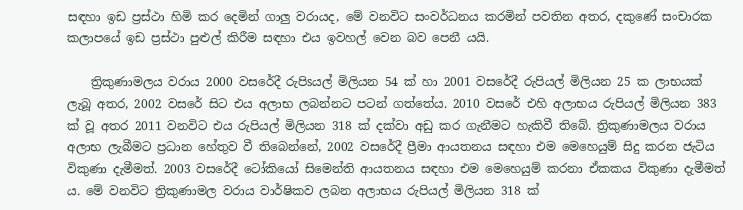සඳහා ඉඩ ප්‍රස්‌ථා හිමි කර දෙමින් ගාලු වරායද, මේ වනවිට සංවර්ධනය කරමින් පවතින අතර, දකුණේ සංචාරක කලාපයේ ඉඩ ප්‍රස්‌ථා පුළුල් කිරීම සඳහා එය ඉවහල් වෙන බව පෙනී යයි.

    ත්‍රිකුණාමලය වරාය 2000 වසරේදී රුපිsයල් මිලියන 54 ක්‌ හා 2001 වසරේදී රුපියල් මිලියන 25 ක ලාභයක්‌ ලැබූ අතර, 2002 වසරේ සිට එය අලාභ ලබන්නට පටන් ගත්තේය. 2010 වසරේ එහි අලාභය රුපියල් මිලියන 383 ක්‌ වූ අතර 2011 වනවිට එය රුපියල් මිලියන 318 ක්‌ දක්‌වා අඩු කර ගැනීමට හැකිවී තිබේ. ත්‍රිකුණාමලය වරාය අලාභ ලැබීමට ප්‍රධාන හේතුව වී තිබෙන්නේ, 2002 වසරේදී ප්‍රීමා ආයතනය සඳහා එම මෙහෙයුම් සිදු කරන ජැටිය විකුණා දැමීමත්. 2003 වසරේදී ටෝකියෝ සිමෙන්ති ආයතනය සඳහා එම මෙහෙයුම් කරනා ඒකකය විකුණා දැමීමත් ය. මේ වනවිට ත්‍රිකුණාමල වරාය වාර්ෂිකව ලබන අලාභය රුපියල් මිලියන 318 ක්‌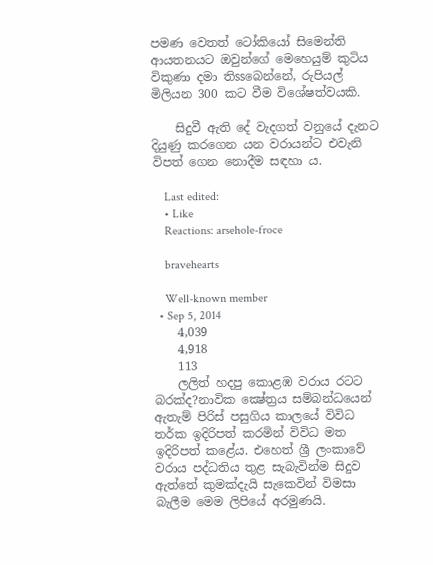පමණ වෙතත් ටෝකියෝ සිමෙන්ති ආයතනයට ඔවුන්ගේ මෙහෙයුම් කුටිය විකුණා දමා තිssබෙන්නේ, රුපියල් මිලියන 300 කට වීම විශේෂත්වයකි.

    සිදුවී ඇති දේ වැදගත් වනුයේ දැනට දියුණු කරගෙන යන වරායන්ට එවැනි විපත් ගෙන නොදීම සඳහා ය.

    Last edited:
    • Like
    Reactions: arsehole-froce

    bravehearts

    Well-known member
  • Sep 5, 2014
    4,039
    4,918
    113
    ලලිත් හදපු කොළඹ වරාය රටට බරක්ද?නාවික ක්‍ෂේත්‍රය සම්බන්ධයෙන් ඇතැම් පිරිස් පසුගිය කාලයේ විවිධ තර්ක ඉදිරිපත් කරමින් විවිධ මත ඉදිරිපත් කළේය. එහෙත් ශ්‍රී ලංකාවේ වරාය පද්ධතිය තුළ සැබැවින්ම සිදුව ඇත්තේ කුමක්දැයි සැකෙවින් විමසා බැලීම මෙම ලිපියේ අරමුණයි.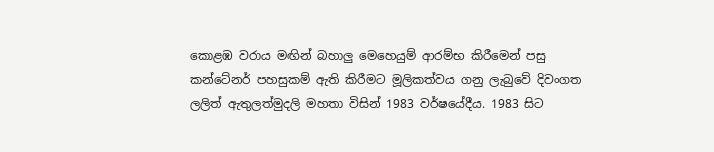කොළඹ වරාය මඟින් බහාලු මෙහෙයුම් ආරම්භ කිරීමෙන් පසු කන්ටේනර් පහසුකම් ඇති කිරීමට මූලිකත්වය ගනු ලැබුවේ දිවංගත ලලිත් ඇතුලත්මුදලි මහතා විසින් 1983 වර්ෂයේදීය. 1983 සිට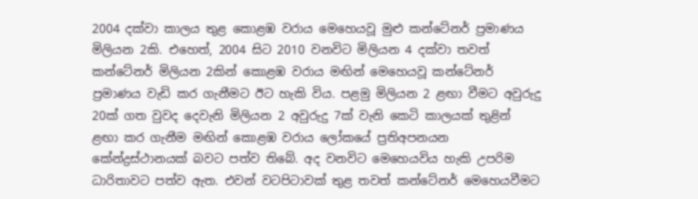2004 දක්වා කාලය තුළ කොළඹ වරාය මෙහෙයවූ මුළු කන්ටේනර් ප්‍රමාණය මිලියන 2කි. එහෙත්, 2004 සිට 2010 වනවිට මිලියන 4 දක්වා තවත් කන්ටේනර් මිලියන 2කින් කොළඹ වරාය මඟින් මෙහෙයවූ කන්ටේනර් ප්‍රමාණය වැඩි කර ගැනීමට ඊට හැකි විය. පළමු මිලියන 2 ළඟා වීමට අවුරුදු 20ක් ගත වුවද දෙවැනි මිලියන 2 අවුරුදු 7ක් වැනි කෙටි කාලයක් තුළින් ළඟා කර ගැනීම මඟින් කොළඹ වරාය ලෝකයේ ප්‍රතිඅපනයන කේන්ද්‍රස්ථානයක් බවට පත්ව තිබේ. අද වනවිට මෙහෙයවිය හැකි උපරිම ධාරිතාවට පත්ව ඇත. එවන් වටපිටාවක් තුළ තවත් කන්ටේනර් මෙහෙයවීමට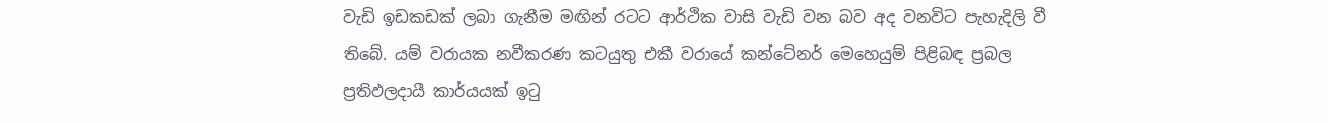වැඩි ඉඩකඩක් ලබා ගැනීම මඟින් රටට ආර්ථික වාසි වැඩි වන බව අද වනවිට පැහැදිලි වී තිබේ. යම් වරායක නවීකරණ කටයුතු එකී වරායේ කන්ටේනර් මෙහෙයුම් පිළිබඳ ප්‍රබල ප්‍රතිඵලදායී කාර්යයක් ඉටු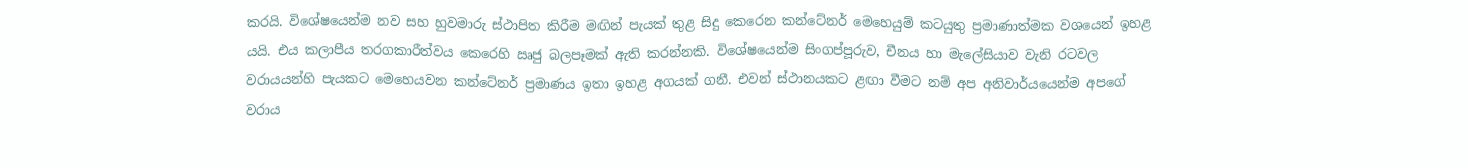කරයි. විශේෂයෙන්ම නව සහ හුවමාරු ස්ථාපිත කිරීම මඟින් පැයක් තුළ සිදු කෙරෙන කන්ටේනර් මෙහෙයුම් කටයුතු ප්‍රමාණාත්මක වශයෙන් ඉහළ යයි. එය කලාපීය තරගකාරීත්වය කෙරෙහි ඍජු බලපෑමක් ඇති කරන්නකි. විශේෂයෙන්ම සිංගප්පූරුව, චීනය හා මැලේසියාව වැනි රටවල වරායයන්හි පැයකට මෙහෙයවන කන්ටේනර් ප්‍රමාණය ඉතා ඉහළ අගයක් ගනී. එවන් ස්ථානයකට ළඟා වීමට නම් අප අනිවාර්යයෙන්ම අපගේ වරාය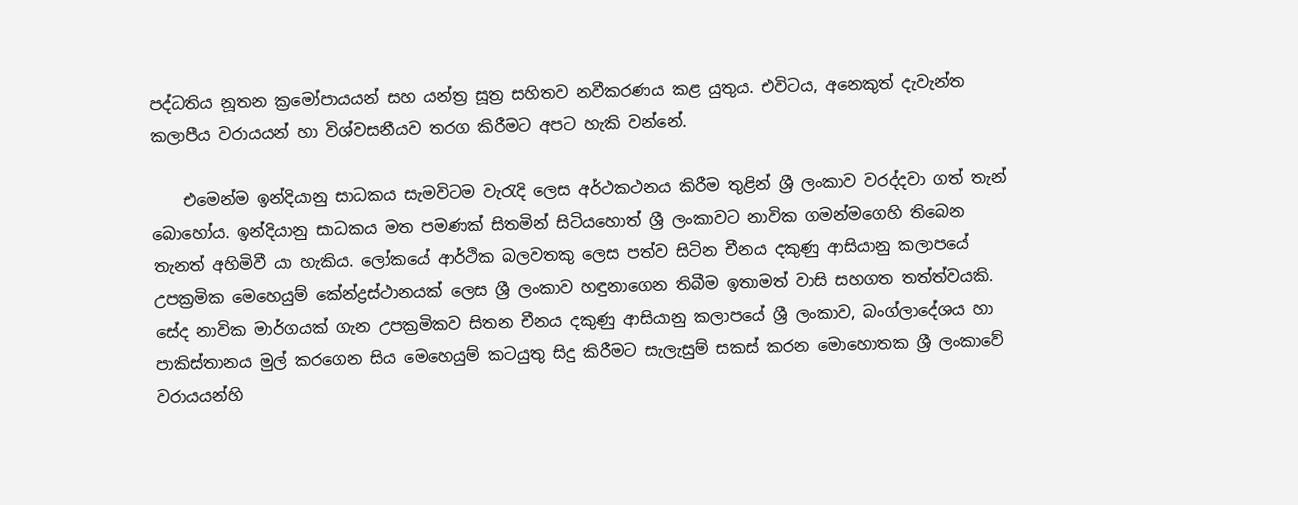පද්ධතිය නූතන ක්‍රමෝපායයන් සහ යන්ත්‍ර සූත්‍ර සහිතව නවීකරණය කළ යුතුය. එවිටය, අනෙකුත් දැවැන්ත කලාපීය වරායයන් හා විශ්වසනීයව තරග කිරීමට අපට හැකි වන්නේ.

    එමෙන්ම ඉන්දියානු සාධකය සැමවිටම වැරැදි ලෙස අර්ථකථනය කිරීම තුළින් ශ්‍රී ලංකාව වරද්දවා ගත් තැන් බොහෝය. ඉන්දියානු සාධකය මත පමණක් සිතමින් සිටියහොත් ශ්‍රී ලංකාවට නාවික ගමන්මගෙහි තිබෙන තැනත් අහිමිවී යා හැකිය. ලෝකයේ ආර්ථික බලවතකු ලෙස පත්ව සිටින චීනය දකුණු ආසියානු කලාපයේ උපක්‍රමික මෙහෙයුම් කේන්ද්‍රස්ථානයක් ලෙස ශ්‍රී ලංකාව හඳුනාගෙන තිබීම ඉතාමත් වාසි සහගත තත්ත්වයකි. සේද නාවික මාර්ගයක් ගැන උපක්‍රමිකව සිතන චීනය දකුණු ආසියානු කලාපයේ ශ්‍රී ලංකාව, බංග්ලාදේශය හා පාකිස්තානය මුල් කරගෙන සිය මෙහෙයුම් කටයුතු සිදු කිරීමට සැලැසුම් සකස් කරන මොහොතක ශ්‍රී ලංකාවේ වරායයන්හි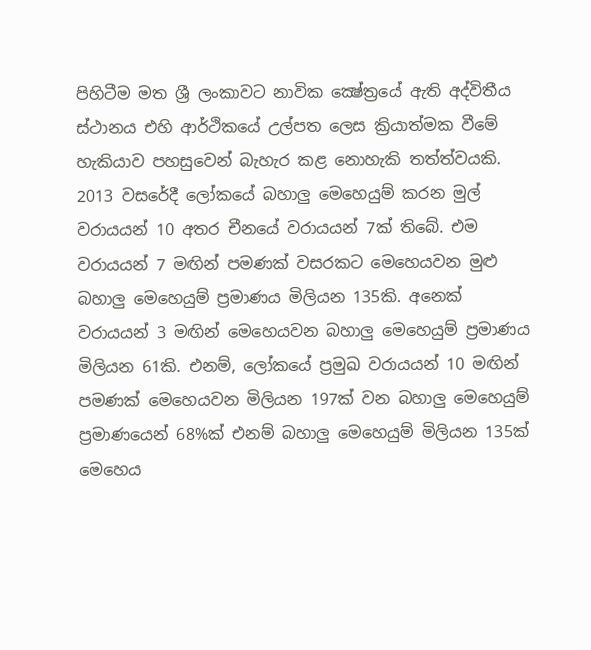පිහිටීම මත ශ්‍රී ලංකාවට නාවික ක්‍ෂේත්‍රයේ ඇති අද්විතීය ස්ථානය එහි ආර්ථිකයේ උල්පත ලෙස ක්‍රියාත්මක වීමේ හැකියාව පහසුවෙන් බැහැර කළ නොහැකි තත්ත්වයකි. 2013 වසරේදී ලෝකයේ බහාලු මෙහෙයුම් කරන මුල් වරායයන් 10 අතර චීනයේ වරායයන් 7ක් තිබේ. එම වරායයන් 7 මඟින් පමණක් වසරකට මෙහෙයවන මුළු බහාලු මෙහෙයුම් ප්‍රමාණය මිලියන 135කි. අනෙක් වරායයන් 3 මඟින් මෙහෙයවන බහාලු මෙහෙයුම් ප්‍රමාණය මිලියන 61කි. එනම්, ලෝකයේ ප්‍රමුඛ වරායයන් 10 මඟින් පමණක් මෙහෙයවන මිලියන 197ක් වන බහාලු මෙහෙයුම් ප්‍රමාණයෙන් 68%ක් එනම් බහාලු මෙහෙයුම් මිලියන 135ක් මෙහෙය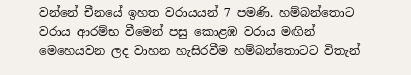වන්නේ චීනයේ ඉහත වරායයන් 7 පමණි. හම්බන්තොට වරාය ආරම්භ වීමෙන් පසු කොළඹ වරාය මඟින් මෙහෙයවන ලද වාහන හැසිරවීම හම්බන්තොටට විතැන්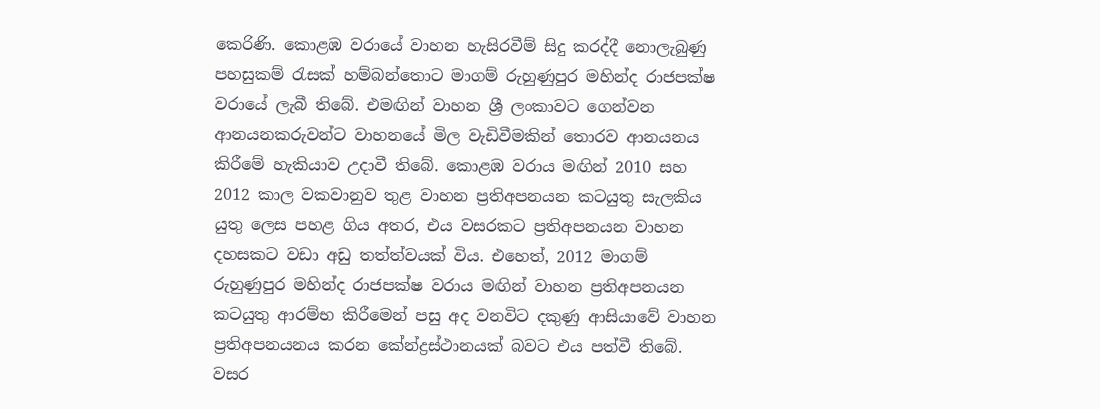කෙරිණි. කොළඹ වරායේ වාහන හැසිරවීම් සිදු කරද්දී නොලැබුණු පහසුකම් රැසක් හම්බන්තොට මාගම් රුහුණුපුර මහින්ද රාජපක්ෂ වරායේ ලැබී තිබේ. එමඟින් වාහන ශ්‍රී ලංකාවට ගෙන්වන ආනයනකරුවන්ට වාහනයේ මිල වැඩිවීමකින් තොරව ආනයනය කිරීමේ හැකියාව උදාවී තිබේ. කොළඹ වරාය මඟින් 2010 සහ 2012 කාල වකවානුව තුළ වාහන ප්‍රතිඅපනයන කටයුතු සැලකිය යුතු ලෙස පහළ ගිය අතර, එය වසරකට ප්‍රතිඅපනයන වාහන දහසකට වඩා අඩු තත්ත්වයක් විය. එහෙත්, 2012 මාගම් රුහුණුපුර මහින්ද රාජපක්ෂ වරාය මඟින් වාහන ප්‍රතිඅපනයන කටයුතු ආරම්භ කිරීමෙන් පසු අද වනවිට දකුණු ආසියාවේ වාහන ප්‍රතිඅපනයනය කරන කේන්ද්‍රස්ථානයක් බවට එය පත්වී තිබේ. වසර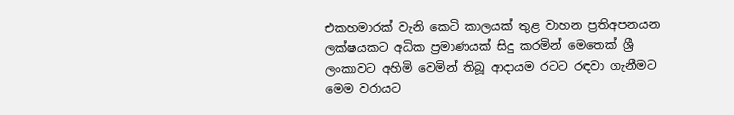එකහමාරක් වැනි කෙටි කාලයක් තුළ වාහන ප්‍රතිඅපනයන ලක්ෂයකට අධික ප්‍රමාණයක් සිදු කරමින් මෙතෙක් ශ්‍රී ලංකාවට අහිමි වෙමින් තිබූ ආදායම රටට රඳවා ගැනීමට මෙම වරායට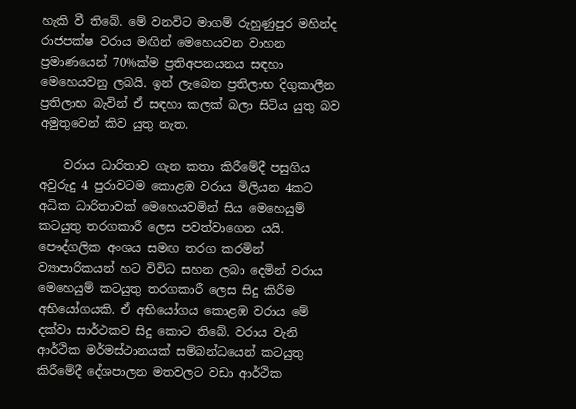හැකි වී තිබේ. මේ වනවිට මාගම් රුහුණුපුර මහින්ද රාජපක්ෂ වරාය මඟින් මෙහෙයවන වාහන ප්‍රමාණයෙන් 70%ක්ම ප්‍රතිඅපනයනය සඳහා මෙහෙයවනු ලබයි. ඉන් ලැබෙන ප්‍රතිලාභ දිගුකාලීන ප්‍රතිලාභ බැවින් ඒ සඳහා කලක් බලා සිටිය යුතු බව අමුතුවෙන් කිව යුතු නැත.

    වරාය ධාරිතාව ගැන කතා කිරීමේදී පසුගිය අවුරුදු 4 පුරාවටම කොළඹ වරාය මිලියන 4කට අධික ධාරිතාවක් මෙහෙයවමින් සිය මෙහෙයුම් කටයුතු තරගකාරී ලෙස පවත්වාගෙන යයි. පෞද්ගලික අංශය සමඟ තරග කරමින් ව්‍යාපාරිකයන් හට විවිධ සහන ලබා දෙමින් වරාය මෙහෙයුම් කටයුතු තරගකාරී ලෙස සිදු කිරීම අභියෝගයකි. ඒ අභියෝගය කොළඹ වරාය මේ දක්වා සාර්ථකව සිදු කොට තිබේ. වරාය වැනි ආර්ථික මර්මස්ථානයක් සම්බන්ධයෙන් කටයුතු කිරීමේදී දේශපාලන මතවලට වඩා ආර්ථික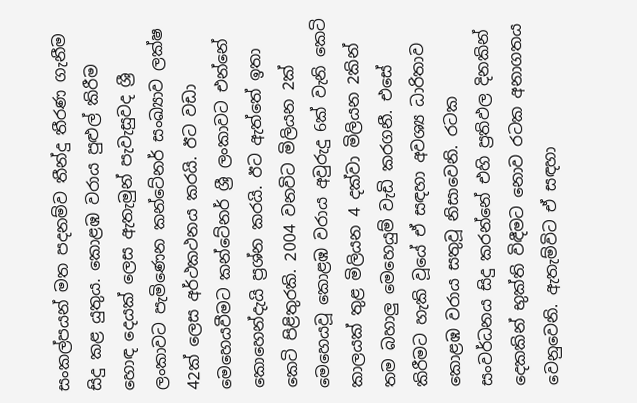සංකල්පයන් මත පදනම්ව තීන්දු තීරණ ගැනීම සිදු කළ යුතුය. කොළඹ වරාය පුළුල් කිරීම හොඳ දෙයක් ලෙස ඇතැමුන් පැවැසුවද ශ්‍රී ලංකාවට පැමිණෙන කන්ටේනර් සංඛ්‍යාව ලක්ෂ 42ක් ලෙස අර්ථකථනය කරයි. ඊට වඩා මෙහෙයවීමට කන්ටේනර් ශ්‍රී ලංකාවට එන්නේ කොහෙන්දැයි ප්‍රශ්න කරයි. ඊට ඇත්තේ ඉතා කෙටි පිළිතුරකි. 2004 වනවිට මිලියන 2ක් මෙහෙයවූ කොළඹ වරාය අවුරුදු 6ක් වැනි කෙටි කාලයක් තුළ මිලියන 4 දක්වා මිලියන 2කින් තම බහාලු මෙහෙයුම් වැඩි කරගනී. එසේ කිරීමට හැකි වූයේ ඒ සඳහා අවශ්‍ය ධාරිතාව කොළඹ වරාය සතුවූ නිසාවෙනි. රටක සංවර්ධනය සිදු කරන්නේ එහි ප්‍රතිඵල දිනකින් දෙකකින් භුක්ති විඳීමට නොව රටක අනාගතය වෙනුවෙනි. ඇතැම්විට ඒ සඳහා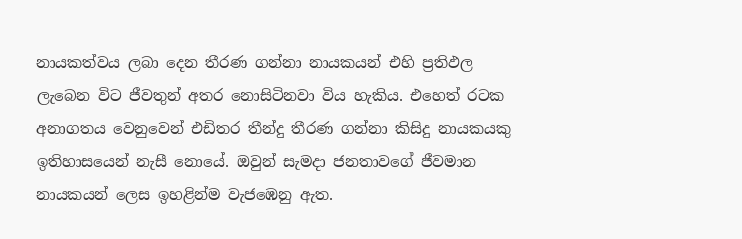නායකත්වය ලබා දෙන තීරණ ගන්නා නායකයන් එහි ප්‍රතිඵල ලැබෙන විට ජීවතුන් අතර නොසිටිනවා විය හැකිය. එහෙත් රටක අනාගතය වෙනුවෙන් එඩිතර තීන්දු තීරණ ගන්නා කිසිදු නායකයකු ඉතිහාසයෙන් නැසී නොයේ. ඔවුන් සැමදා ජනතාවගේ ජීවමාන නායකයන් ලෙස ඉහළින්ම වැජඹෙනු ඇත.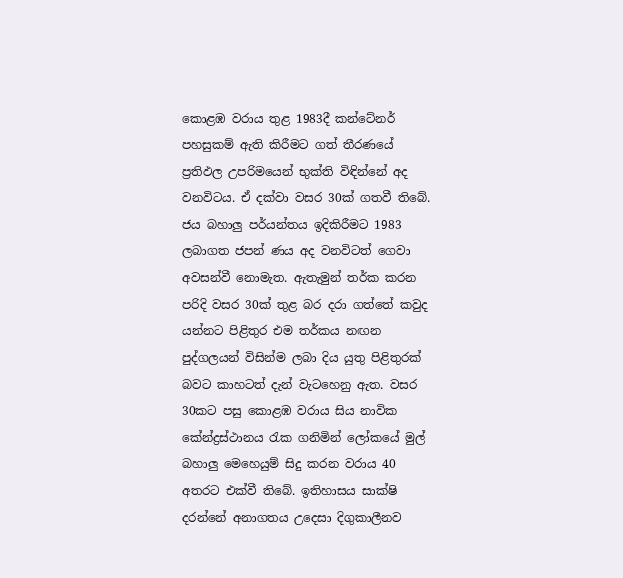කොළඹ වරාය තුළ 1983දී කන්ටේනර් පහසුකම් ඇති කිරීමට ගත් තීරණයේ ප්‍රතිඵල උපරිමයෙන් භුක්ති විඳින්නේ අද වනවිටය. ඒ දක්වා වසර 30ක් ගතවී තිබේ. ජය බහාලු පර්යන්තය ඉදිකිරීමට 1983 ලබාගත ජපන් ණය අද වනවිටත් ගෙවා අවසන්වී නොමැත. ඇතැමුන් තර්ක කරන පරිදි වසර 30ක් තුළ බර දරා ගත්තේ කවුද යන්නට පිළිතුර එම තර්කය නඟන පුද්ගලයන් විසින්ම ලබා දිය යුතු පිළිතුරක් බවට කාහටත් දැන් වැටහෙනු ඇත. වසර 30කට පසු කොළඹ වරාය සිය නාවික කේන්ද්‍රස්ථානය රැක ගනිමින් ලෝකයේ මුල් බහාලු මෙහෙයුම් සිදු කරන වරාය 40 අතරට එක්වී තිබේ. ඉතිහාසය සාක්ෂි දරන්නේ අනාගතය උදෙසා දිගුකාලීනව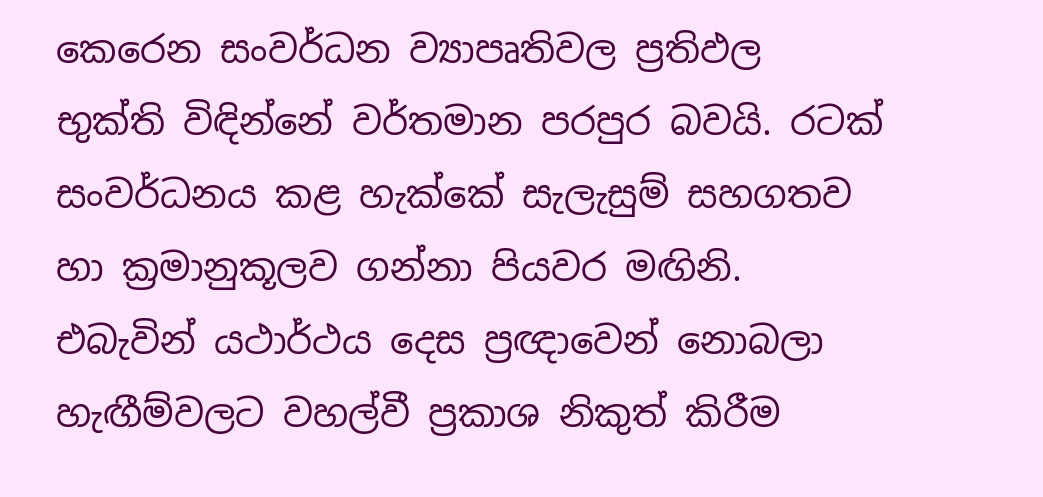කෙරෙන සංවර්ධන ව්‍යාපෘතිවල ප්‍රතිඵල භුක්ති විඳින්නේ වර්තමාන පරපුර බවයි. රටක් සංවර්ධනය කළ හැක්කේ සැලැසුම් සහගතව හා ක්‍රමානුකූලව ගන්නා පියවර මඟිනි. එබැවින් යථාර්ථය දෙස ප්‍රඥාවෙන් නොබලා හැඟීම්වලට වහල්වී ප්‍රකාශ නිකුත් කිරීම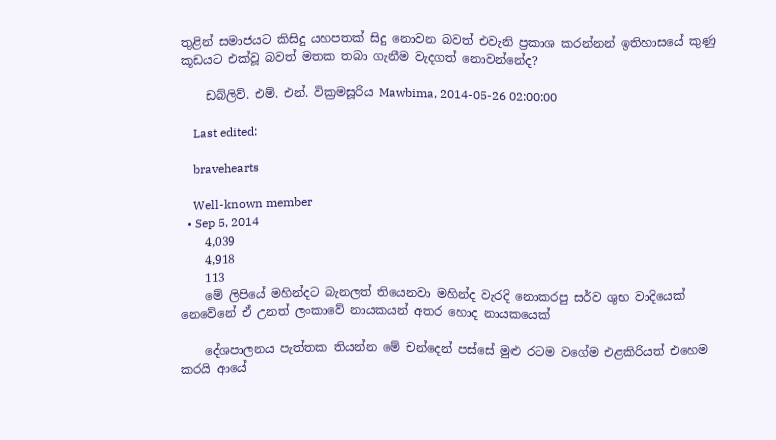තුළින් සමාජයට කිසිදු යහපතක් සිදු නොවන බවත් එවැනි ප්‍රකාශ කරන්නන් ඉතිහාසයේ කුණු කූඩයට එක්වූ බවත් මතක තබා ගැනීම වැදගත් නොවන්නේද?

    ඩබ්ලිව්. එම්. එන්. වික්‍රමසූරිය Mawbima, 2014-05-26 02:00:00

    Last edited:

    bravehearts

    Well-known member
  • Sep 5, 2014
    4,039
    4,918
    113
    මේ ලිපියේ මහින්දට බැනලත් තියෙනවා මහින්ද වැරදි නොකරපු සර්ව ශුභ වාදියෙක් නෙවේනේ ඒ උනත් ලංකාවේ නායකයන් අතර හොද නායකයෙක්

    දේශපාලනය පැත්තක තියන්න මේ චන්දෙන් පස්සේ මුළු රටම වගේම එළකිරියත් එහෙම කරයි ආයේ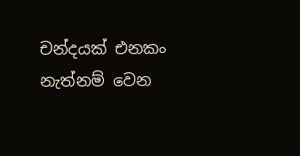චන්දයක් එනකං නැත්නම් වෙන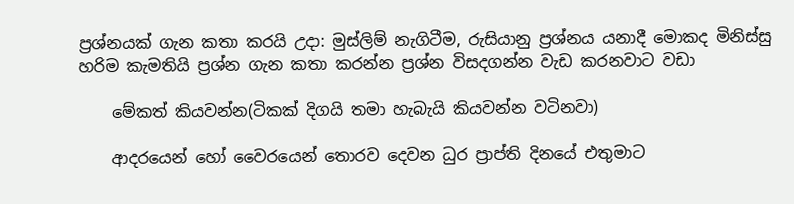ප්‍රශ්නයක් ගැන කතා කරයි උදා: මුස්ලිම් නැගිටීම, රුසියානු ප්‍රශ්නය යනාදී මොකද මිනිස්සු හරිම කැමතියි ප්‍රශ්න ගැන කතා කරන්න ප්‍රශ්න විසදගන්න වැඩ කරනවාට වඩා

    මේකත් කියවන්න(ටිකක් දිගයි තමා හැබැයි කියවන්න වටිනවා)

    ආදරයෙන් හෝ වෛරයෙන් තොරව දෙවන ධුර ප්‍රාප්ති දිනයේ එතුමාට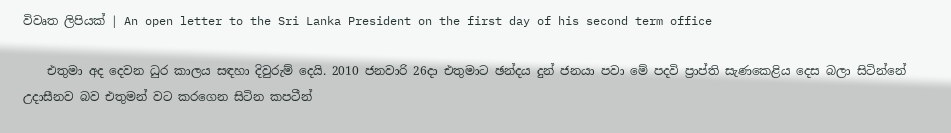විවෘත ලිපියක් | An open letter to the Sri Lanka President on the first day of his second term office

    එතුමා අද දෙවන ධුර කාලය සඳහා දිවුරුම් දෙයි. 2010 ජනවාරි 26දා එතුමාට ඡන්දය දුන් ජනයා පවා මේ පදවි ප්‍රාප්ති සැණකෙළිය දෙස බලා සිටින්නේ උදාසීනව බව එතුමන් වට කරගෙන සිටින කපටීන්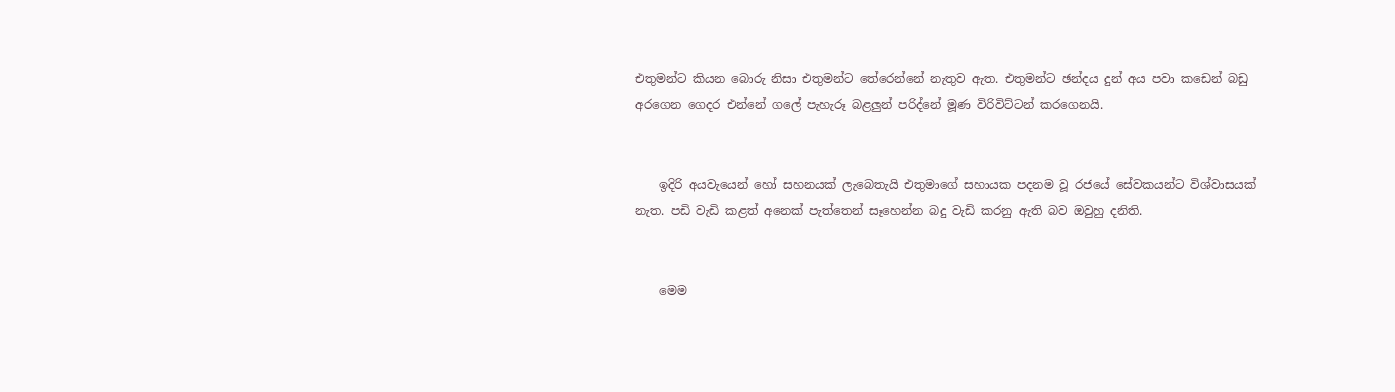එතුමන්ට කියන බොරු නිසා එතුමන්ට තේරෙන්නේ නැතුව ඇත. එතුමන්ට ඡන්දය දුන් අය පවා කඩෙන් බඩු අරගෙන ගෙදර එන්නේ ගලේ පැහැරූ බළලුන් පරිද්නේ මූණ විරිවිට්ටන් කරගෙනයි.


    ඉදිරි අයවැයෙන් හෝ සහනයක් ලැබෙතැයි එතුමාගේ සහායක පදනම වූ රජයේ සේවකයන්ට විශ්වාසයක් නැත. පඩි වැඩි කළත් අනෙක් පැත්තෙන් සෑහෙන්න බදු වැඩි කරනු ඇති බව ඔවුහු දනිති.


    මෙම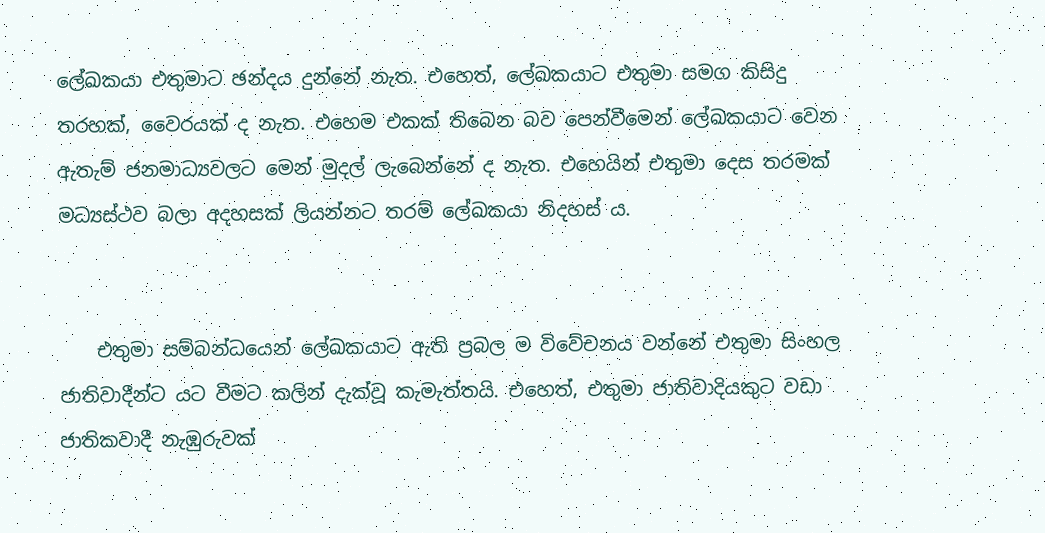ලේඛකයා එතුමාට ඡන්දය දුන්නේ නැත. එහෙත්, ලේඛකයාට එතුමා සමග කිසිදු තරහක්, වෛරයක් ද නැත. එහෙම එකක් තිබෙන බව පෙන්වීමෙන් ලේඛකයාට වෙන ඇතැම් ජනමාධ්‍යවලට මෙන් මුදල් ලැබෙන්නේ ද නැත. එහෙයින් එතුමා දෙස තරමක් මධ්‍යස්ථව බලා අදහසක් ලියන්නට තරම් ලේඛකයා නිදහස් ය.


    එතුමා සම්බන්ධයෙන් ලේඛකයාට ඇති ප්‍රබල ම විවේචනය වන්නේ එතුමා සිංහල ජාතිවාදීන්ට යට වීමට කලින් දැක්වූ කැමැත්තයි. එහෙත්, එතුමා ජාතිවාදියකුට වඩා ජාතිකවාදී නැඹුරුවක්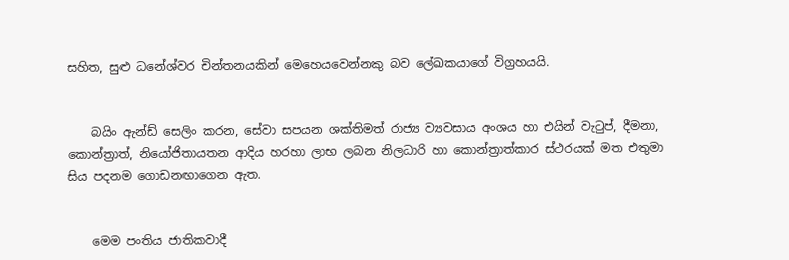සහිත, සුළු ධනේශ්වර චින්තනයකින් මෙහෙයවෙන්නකු බව ලේඛකයාගේ විග්‍රහයයි.


    බයිං ඇන්ඩ් සෙලිං කරන, සේවා සපයන ශක්තිමත් රාජ්‍ය ව්‍යවසාය අංශය හා එයින් වැටුප්, දීමනා, කොන්ත්‍රාත්, නියෝජිතායතන ආදිය හරහා ලාභ ලබන නිලධාරි හා කොන්ත්‍රාත්කාර ස්ථරයක් මත එතුමා සිය පදනම ගොඩනඟාගෙන ඇත.


    මෙම පංතිය ජාතිකවාදී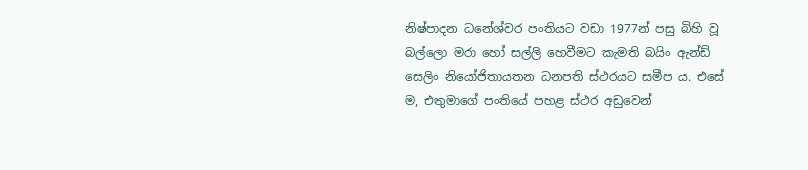නිෂ්පාදන ධනේශ්වර පංති‍යට වඩා 1977න් පසු බිහි වූ බල්ලො මරා හෝ සල්ලි හෙවීමට කැමති බයිං ඇන්ඩ් සෙලිං නියෝජිතායතන ධනපති ‍ස්ථරයට සමීප ය. එසේ ම, එතුමාගේ පංතියේ පහළ ස්ථර අඩුවෙන්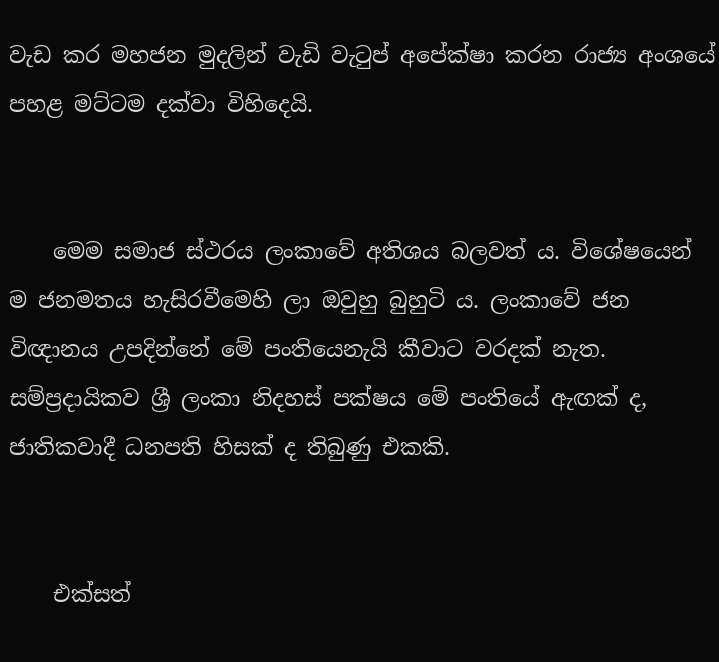වැඩ කර මහජන මුදලින් වැඩි වැටුප් අපේක්ෂා කරන රාජ්‍ය අංශයේ පහළ මට්ටම දක්වා විහිදෙයි.


    මෙම සමාජ ස්ථරය ලංකාවේ අතිශය බලවත් ය. විශේෂයෙන් ම ජනමතය හැසිරවීමෙහි ලා ඔවුහු බුහුටි ය. ලංකාවේ ජන විඥානය උපදින්නේ මේ පංතියෙනැයි කීවාට වරදක් නැත. සම්ප්‍රදායිකව ශ්‍රී ලංකා නිදහස් පක්ෂය මේ පංතියේ ඇඟක් ද, ජාතිකවාදී ධනපති හිසක් ද තිබුණු එකකි.


    එක්සත්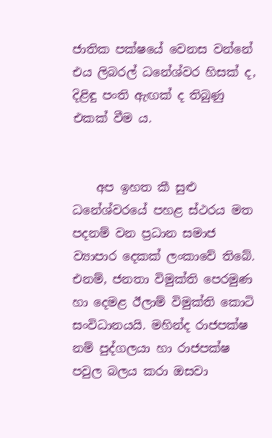ජාතික පක්ෂ‍යේ වෙනස වන්නේ එය ලිබරල් ධනේශ්වර හිසක් ද, දිළිඳු පංති ඇඟක් ද තිබුණු එකක් වීම ය.


    අප ඉහත කී සුළු ධනේශ්වරයේ පහළ ස්ථරය මත පදනම් වන ප්‍රධාන සමාජ ව්‍යාපාර දෙකක් ලංකාවේ තිබේ. එනම්, ජනතා විමුක්ති පෙරමුණ හා දෙමළ ඊලාම් විමුක්ති කොටි සංවිධානයයි. මහින්ද රාජපක්ෂ නම් පුද්ගලයා හා රාජපක්ෂ පවුල බලය කරා ඔසවා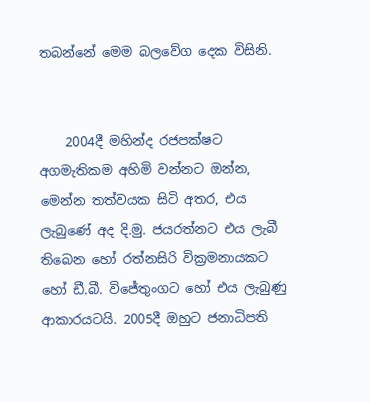තබන්නේ මෙම බලවේග දෙක විසිනි.


    2004දී මහින්ද රජපක්ෂට අගමැතිකම අහිමි වන්නට ඔන්න, මෙන්න තත්වයක සිටි අතර, එය ලැබුණේ අද දි.මු. ජයරත්නට එය ලැබී තිබෙන හෝ රත්නසිරි වික්‍රමනායකට හෝ ඩී.බී. විජේතුංගට හෝ එය ලැබුණු ආකාරයටයි. 2005දී ඔහුට ජනාධිපති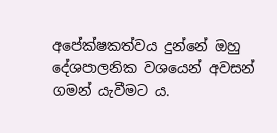අපේක්ෂකත්වය දුන්නේ ඔහු දේශපාලනික වශයෙන් අවසන් ගමන් යැවීමට ය.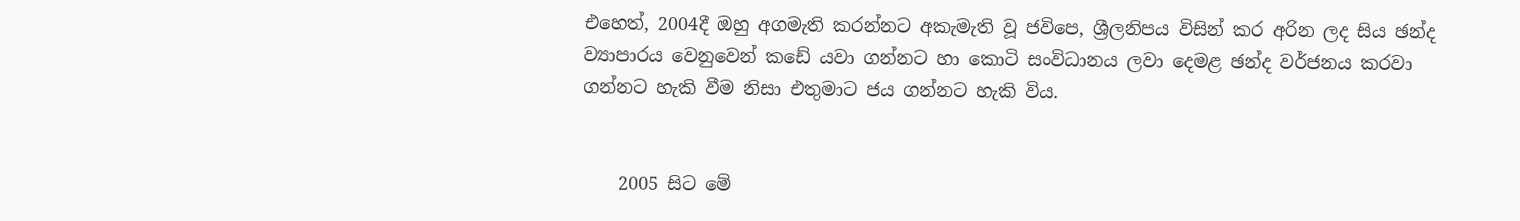එහෙත්, 2004දී ඔහු අගමැති කරන්නට අකැමැති වූ ජවිපෙ, ශ්‍රීලනිපය විසින් කර අරින ලද සිය ඡන්ද ව්‍යාපාරය වෙනුවෙන් කඩේ යවා ගන්නට හා කොටි සංවිධානය ලවා දෙමළ ඡන්ද වර්ජනය කරවා ගන්නට හැකි වීම නිසා එතුමාට ජය ගන්නට හැකි විය.


    2005 සිට මේ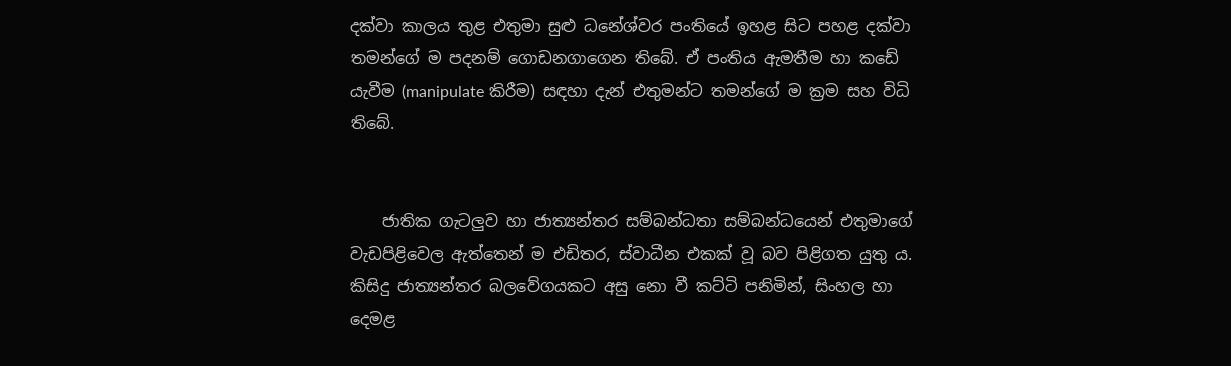දක්වා කාලය තුළ එතුමා සුළු ධනේශ්වර පංතියේ ඉහළ සිට පහළ දක්වා තමන්ගේ ම පදනම් ගොඩනගාගෙන තිබේ. ඒ පංතිය ඇමතීම හා කඩේ යැවීම (manipulate කිරීම) සඳහා දැන් එතුමන්ට තමන්ගේ ම ක්‍රම සහ විධි තිබේ.


    ජාතික ගැටලුව හා ජාත්‍යන්තර සම්බන්ධතා සම්බන්ධයෙන් එතුමාගේ වැඩපිළිවෙල ඇත්තෙන් ම එඩිතර, ස්වාධීන එකක් වූ බව පිළිගත යුතු ය. කිසිදු ජාත්‍යන්තර බලවේගයකට අසු නො වී කට්ටි පනිමින්, සිංහල හා දෙමළ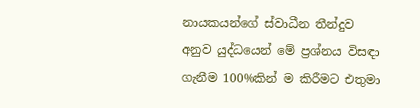නායකයන්ගේ ස්වාධීන තීන්දුව අනුව යුද්ධයෙන් මේ ප්‍රශ්නය විසඳා ගැනීම 100%කින් ම කිරීමට එතුමා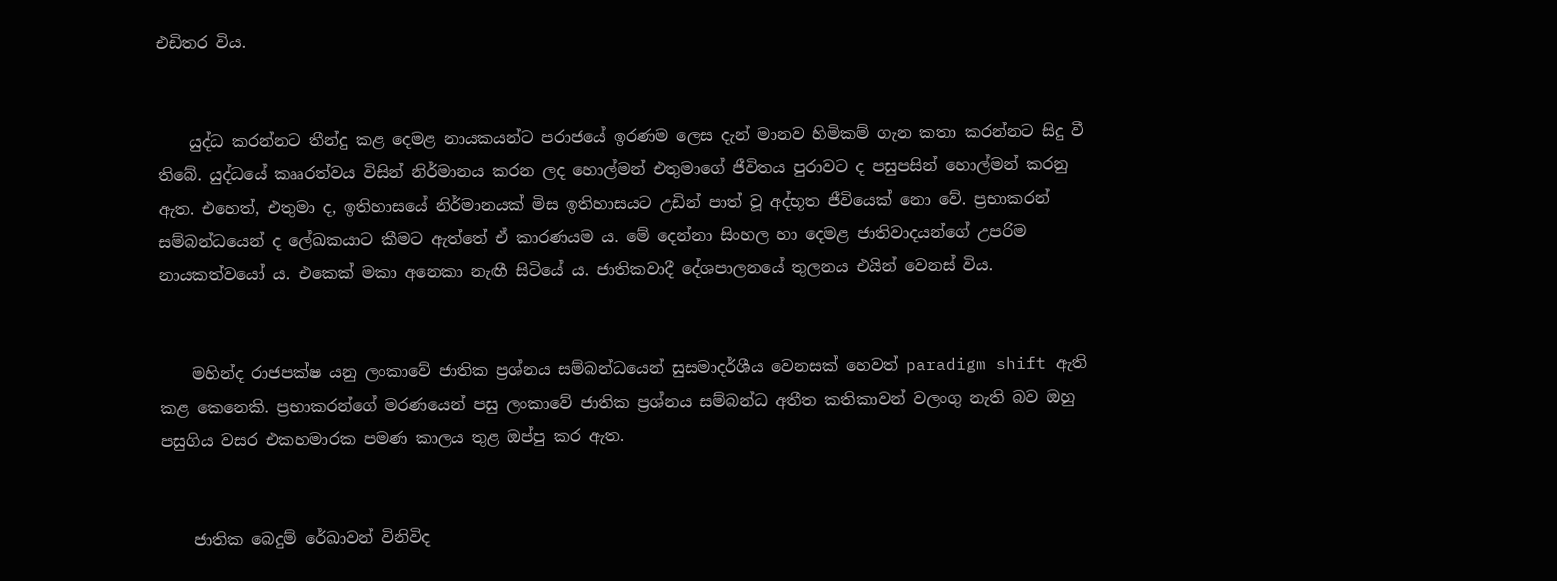එඩිතර විය.


    යුද්ධ කරන්නට තීන්දු කළ දෙමළ නායකයන්ට පරාජයේ ඉරණම ලෙස දැන් මානව හිමිකම් ගැන කතා කරන්නට සිදු වී තිබේ. යුද්ධයේ කෲරත්වය විසින් නිර්මානය කරන ලද හොල්මන් එතුමාගේ ජීවිතය පුරාවට ද පසුපසින් හොල්මන් කරනු ඇත. එහෙත්, එතුමා ද, ඉතිහාසයේ නිර්මානයක් මිස ඉතිහාසයට උඩින් පාත් වූ අද්භූත ජීවියෙක් නො වේ. ප්‍රභාකරන් සම්බන්ධයෙන් ද ලේඛකයාට කීමට ඇත්තේ ඒ කාරණයම ය. මේ දෙන්නා සිංහල හා දෙමළ ජාතිවාදයන්ගේ උපරිම නායකත්වයෝ ය. එකෙක් මකා අනෙකා නැඟී සිටියේ ය. ජාතිකවාදී දේශපාලනයේ තුලනය එයින් වෙනස් විය.


    මහින්ද රාජපක්ෂ යනු ලංකාවේ ජාතික ප්‍රශ්නය සම්බන්ධයෙන් සුසමාදර්ශීය වෙනසක් හෙවත් paradigm shift ඇති කළ කෙනෙකි. ප්‍රභාකරන්ගේ මරණයෙන් පසු ලංකාවේ ජාතික ප්‍රශ්නය සම්බන්ධ අතීත කතිකාවන් වලංගු නැති බව ඔහු පසුගිය වසර එකහමාරක පමණ කාලය තුළ ඔප්පු කර ඇත.


    ජාතික බෙදුම් රේඛාවන් විනිවිද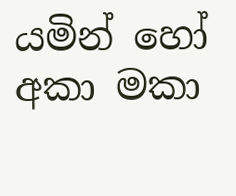යමින් හෝ අකා මකා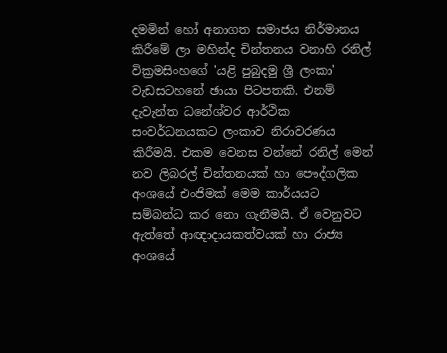දමමින් හෝ අනාගත සමාජය නිර්මානය කිරීමේ ලා මහින්ද චින්තනය වනාහි රනිල් වික්‍රමසිංහගේ 'යළි පුබුදමු ශ්‍රී ලංකා' වැඩසටහනේ ඡායා පිටපතකි. එනම් දැවැන්ත ධනේශ්වර ආර්ථික සංවර්ධනයකට ලංකාව නිරාවරණය කිරීමයි. එකම වෙනස වන්නේ රනිල් මෙන් නව ලිබරල් චින්තනයක් හා පෞද්ගලික අංශයේ එංජිමක් මෙම කාර්යයට සම්බන්ධ කර නො ගැනීමයි. ඒ වෙනුවට ඇත්තේ ආඥාදායකත්වයක් හා රාජ්‍ය අංශයේ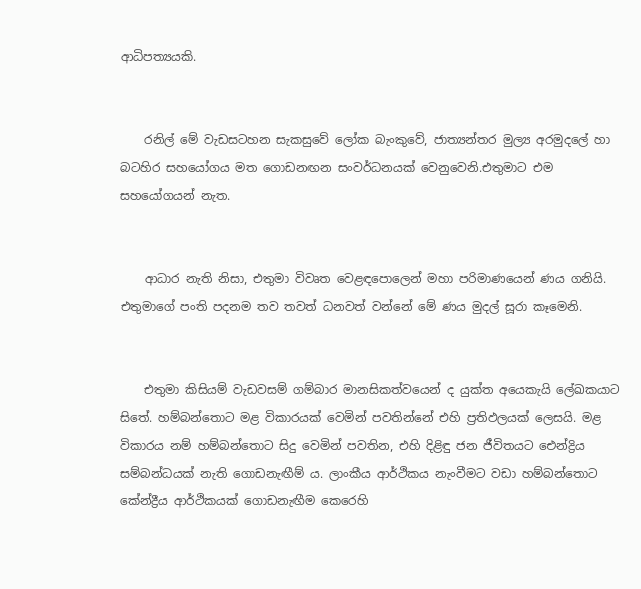ආධිපත්‍යයකි.


    රනිල් මේ වැඩසටහන සැකසුවේ ලෝක බැංකුවේ, ජාත්‍යන්තර මුල්‍ය අරමුදලේ හා බටහිර සහයෝගය මත ගොඩනඟන සංවර්ධනයක් වෙනුවෙනි.එතුමාට එම සහයෝගයන් නැත.


    ආධාර නැති නිසා, එතුමා විවෘත වෙළඳපොලෙන් මහා පරිමාණයෙන් ණය ගනියි. එතුමාගේ පංති පදනම තව තවත් ධනවත් වන්නේ මේ ණය මුදල් සූරා කෑමෙනි.


    එතුමා කිසියම් වැඩවසම් ගම්බාර මානසිකත්වයෙන් ද යුක්ත අයෙකැයි ලේඛකයාට සිතේ. හම්බන්තොට මළ විකාරයක් වෙමින් පවතින්නේ එහි ප්‍රතිඵලයක් ලෙසයි. මළ විකාරය නම් හම්බන්තොට සිදු වෙමින් පවතින, එහි දිළිඳු ජන ජීවිතයට ඓන්ද්‍රිය සම්බන්ධයක් නැති ගොඩනැඟීම් ය. ලාංකීය ආර්ථිකය නැංවීමට වඩා හම්බන්තොට කේන්ද්‍රීය ආර්ථිකයක් ගොඩනැඟීම කෙරෙහි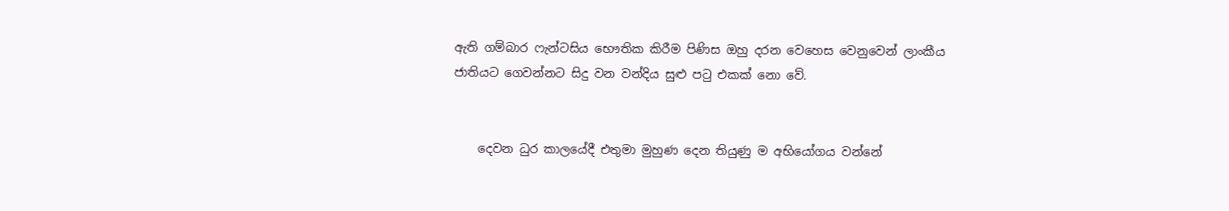ඇති ගම්බාර ෆැන්ටසිය භෞතික කිරීම පිණිස ඔහු දරන වෙහෙස වෙනුවෙන් ලාංකීය ජාතියට ගෙවන්නට සිදු වන වන්දිය සුළු පටු එකක් නො වේ.


    දෙවන ධුර කාලයේදී එතුමා මුහුණ දෙන තියුණු ම අභියෝගය වන්නේ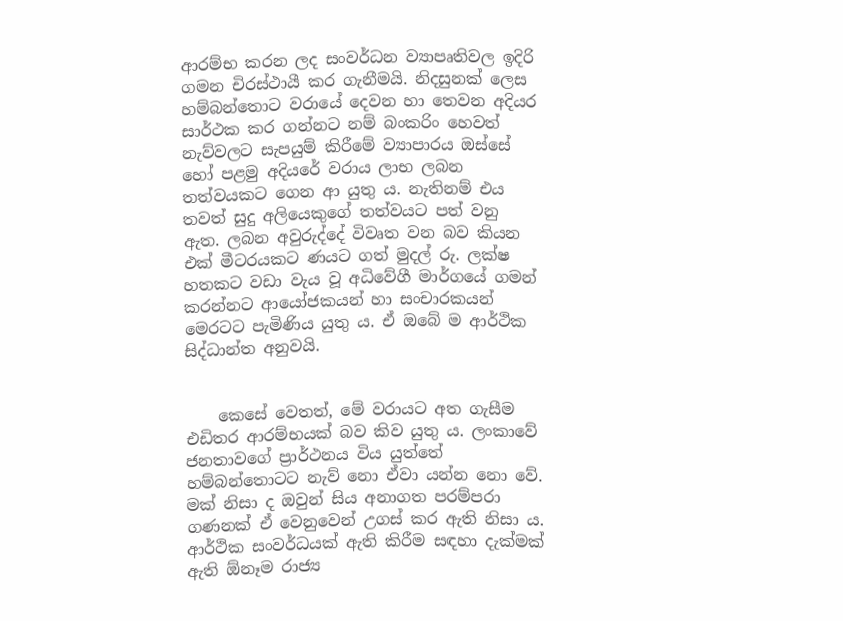ආරම්භ කරන ලද සංවර්ධන ව්‍යාපෘතිවල ඉදිරි ගමන චිරස්ථායී කර ගැනීමයි. නිදසුනක් ලෙස හම්බන්තොට වරායේ දෙවන හා තෙවන අදියර සාර්ථක කර ගන්නට නම් බංකරිං හෙවත් නැව්වලට සැපයුම් කිරීමේ ව්‍යාපාරය ඔස්සේ හෝ පළමු අදියරේ වරාය ලාභ ලබන තත්වයකට ගෙන ආ යුතු ය. නැතිනම් එය තවත් සුදු අලියෙකුගේ තත්වයට පත් වනු ඇත. ලබන අවුරුද්දේ විවෘත වන බව කියන එක් මීටරයකට ණයට ගත් මුදල් රු. ලක්ෂ හතකට වඩා වැය වූ අධිවේගී මාර්ගයේ ගමන් කරන්නට ආයෝජකයන් හා සංචාරකයන් මෙරටට පැමිණිය යුතු ය. ඒ ඔබේ ම ආර්ථික සිද්ධාන්ත අනුවයි.


    කෙසේ වෙතත්, මේ වරායට අත ගැසීම එඩිතර ආරම්භයක් බව කිව යුතු ය. ලංකාවේ ජනතාවගේ ප්‍රාර්ථනය විය යුත්තේ හම්බන්තොටට නැව් නො ඒවා යන්න නො වේ. මක් නිසා ද ඔවුන් සිය අනාගත පරම්පරා ගණනක් ඒ වෙනුවෙන් උගස් කර ඇති නිසා ය. ආර්ථික සංවර්ධයක් ඇති කිරීම සඳහා දැක්මක් ඇති ඕනෑම රාජ්‍ය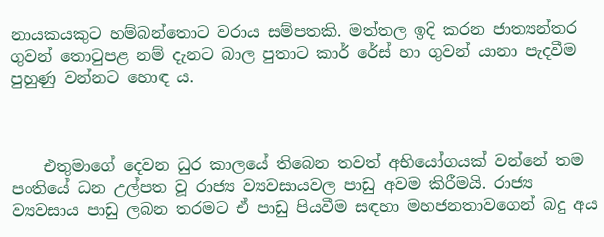නායකයකුට හම්බන්තොට වරාය සම්පතකි. මත්තල ඉදි කරන ජාත්‍යන්තර ගුවන් තොටුපළ නම් දැනට බාල පුතාට කාර් රේස් හා ගුවන් යානා පැදවීම පුහුණු වන්නට හොඳ ය.



    එතුමාගේ දෙවන ධුර කාලයේ තිබෙන තවත් අභියෝගයක් වන්නේ තම පංතියේ ධන උල්පත වූ රාජ්‍ය ව්‍යවසායවල පාඩු අවම කිරීමයි. රාජ්‍ය ව්‍යවසාය පාඩු ලබන තරමට ඒ පාඩු පියවීම සඳහා මහජනතාවගෙන් බදු අය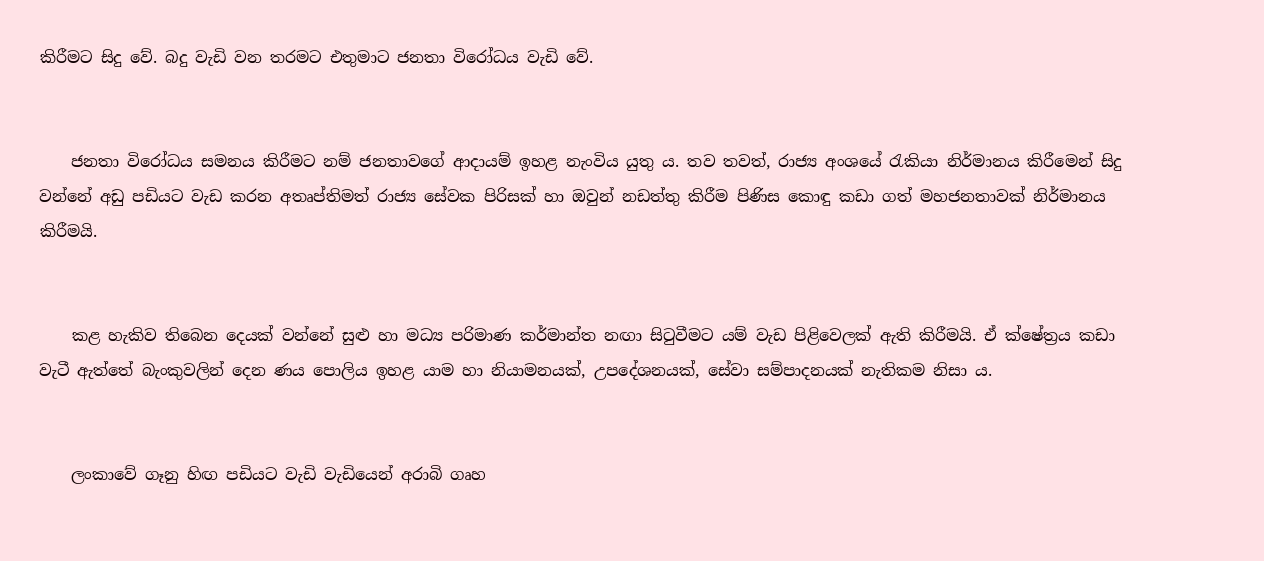කිරීමට සිදු වේ. බදු වැඩි වන තරමට එතුමාට ජනතා විරෝධය වැඩි වේ.


    ජනතා විරෝධය සමනය කිරීමට නම් ජනතාවගේ ආදායම් ඉහළ නැංවිය යුතු ය. තව තවත්, රාජ්‍ය අංශයේ රැකියා නිර්මානය කිරීමෙන් සිදු වන්නේ අඩු පඩියට වැඩ කරන අතෘප්තිමත් රාජ්‍ය සේවක පිරිසක් හා ඔවුන් නඩත්තු කිරීම පිණිස කොඳු කඩා ගත් මහජනතාවක් නිර්මානය කිරීමයි.


    කළ හැකිව තිබෙන දෙයක් වන්නේ සුළු හා මධ්‍ය පරිමාණ කර්මාන්ත නඟා සිටුවීමට යම් වැඩ පිළිවෙලක් ඇති කිරීමයි. ඒ ක්ෂේත්‍රය කඩා වැටී ඇත්තේ බැංකුවලින් දෙන ණය පොලිය ඉහළ යාම හා නියාමනයක්, උපදේශනයක්, සේවා සම්පාදනයක් නැතිකම නිසා ය.


    ලංකාවේ ගෑනු හිඟ පඩියට වැඩි වැඩියෙන් අරාබි ගෘහ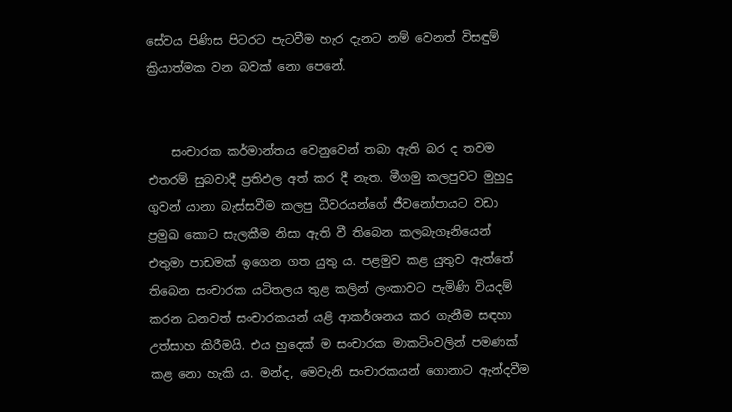සේවය පිණිස පිටරට පැටවීම හැර දැනට නම් වෙනත් විසඳුම් ක්‍රියාත්මක වන බවක් නො පෙනේ.


    සංචාරක කර්මාන්තය වෙනුවෙන් තබා ඇති බර ද තවම එතරම් සුබවාදී ප්‍රතිඵල අත් කර දී නැත. මීගමු කලපුවට මුහුදු ගුවන් යානා බැස්සවීම කලපු ධීවරයන්ගේ ජීවනෝපායට වඩා ප්‍රමුඛ කොට සැලකීම නිසා ඇති වී තිබෙන කලබැගෑනියෙන් එතුමා පාඩමක් ඉගෙන ගත යුතු ය. පළමුව කළ යුතුව ඇත්තේ තිබෙන සංචාරක යටිතලය තුළ කලින් ලංකාවට පැමිණි වියදම් කරන ධනවත් සංචාරකයන් යළි ආකර්ශනය කර ගැනීම සඳහා උත්සාහ කිරීමයි. එය හුදෙක් ම සංචාරක මාකටිංවලින් පමණක් කළ නො හැකි ය. මන්ද, මෙවැනි සංචාරකයන් ගොනාට ඇන්දවීම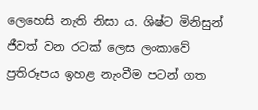ලෙහෙසි නැති නිසා ය. ශිෂ්ට මිනිසුන් ජීවත් වන රටක් ලෙස ලංකාවේ ප්‍රතිරූපය ඉහළ නැංවීම පටන් ගත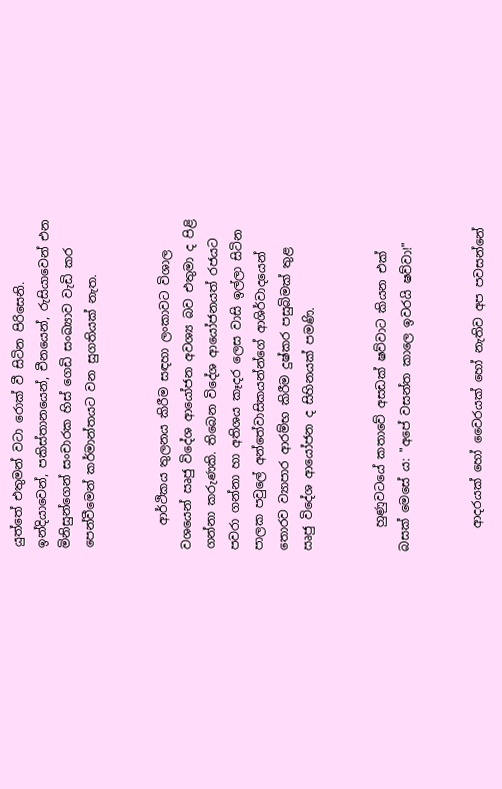යුත්තේ එතුමන් වටා රොක් වී සිටින පිරිසෙනි. ඉන්දියාවෙන්, පකිස්තානයෙන්, චීනයෙන්, රුසියාවෙන් එන මිනිසුන්ගෙන් සංචාරක හිස් ගෙඩි සංඛ්‍යාව වැඩි කර පෙන්වීමෙන් කර්මාන්තයට වන සුගතියක් නැත.


    ආර්ථිකය තුලනය කිරීම සඳහා ලංකාවට විශාල වශයෙන් ඍජු විදේශ ආයෝජන අවශ්‍ය බව එතුමා ද පිළි ගන්නා කරුණකි. තිබෙන විදේශ ආයෝජනයත් රජයට පවරා ගන්නා හා අතිශය කෑදර ලෙස වාසි ඉල්ලා සිටින පාලක පවුලේ අන්තේවාසිකයන්න්ගේ ආශිර්වාදයෙන් තොරව ව්‍යාපාර ආරම්භ කිරීම දුෂ්කර පසුබිමක් තුළ ඍජු විදේශ ආයෝජන ද සිහිනයක් පමණි.


    හුණුවටයේ කතාවේ අසඩක් ෂව්වාට කියන එක් බසක් මෙසේ ය: "අපේ වසන්ත කාලෙ ඉවරයි ෂව්වා!"


    ආදරයක් හෝ වෛරයක් හෝ නැතිව අප පවසන්නේ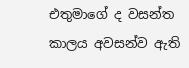එතුමාගේ ද වසන්ත කාලය අවසන්ව ඇති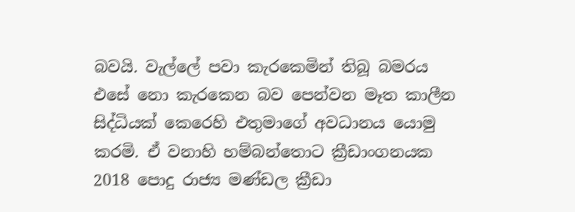බවයි. වැල්ලේ පවා කැරකෙමින් තිබූ බමරය එසේ නො කැරකෙන බව පෙන්වන මෑත කාලීන සිද්ධියක් කෙරෙහි එතුමාගේ අවධානය යොමු කරමි. ඒ වනාහි හම්බන්තොට ක්‍රීඩාංගනයක 2018 පොදු රාජ්‍ය මණ්ඩල ක්‍රීඩා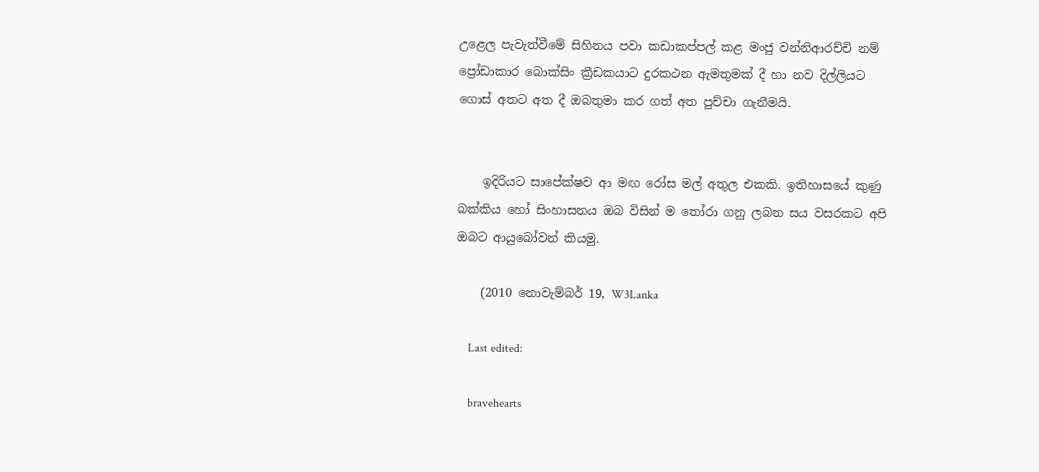උළෙල පැවැත්වීමේ සිහිනය පවා කඩාකප්පල් කළ මංජු වන්නිආරච්චි නම් ප්‍රෝඩාකාර බොක්සිං ක්‍රීඩකයාට දුරකථන ඇමතුමක් දී හා නව දිල්ලියට ගොස් අතට අත දී ඔබතුමා කර ගත් අත පුච්චා ගැනීමයි.


    ඉදිරියට සාපේක්ෂව ආ මඟ රෝස මල් අතුල එකකි. ඉතිහාසයේ කුණු බක්කිය හෝ සිංහාසනය ඔබ විසින් ම තෝරා ගනු ලබන සය වසරකට අපි ඔබට ආයුබෝවන් කියමු.

    (2010 නොවැම්බර් 19, W3Lanka

    Last edited:

    bravehearts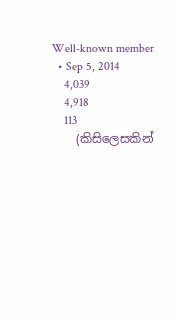Well-known member
  • Sep 5, 2014
    4,039
    4,918
    113
    (කිසිලෙසකින්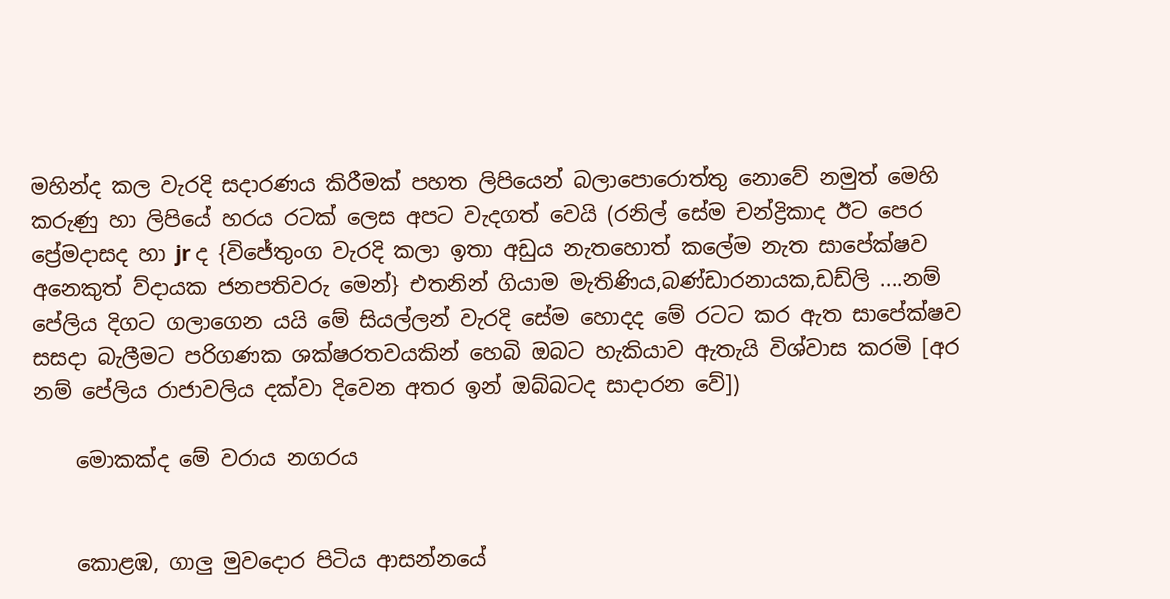මහින්ද කල වැරදි සදාරණය කිරීමක් පහත ලිපියෙන් බලාපොරොත්තු නොවේ නමුත් මෙහි කරුණු හා ලිපියේ හරය රටක් ලෙස අපට වැදගත් වෙයි (රනිල් සේම චන්ද්‍රිකාද ඊට පෙර ප්‍රේමදාසද හා jr ද {විජේතුංග වැරදි කලා ඉතා අඩුය නැතහොත් කලේම නැත සාපේක්ෂව අනෙකුත් ව්දායක ජනපතිවරු මෙන්} එතනින් ගියාම මැතිණිය,බණ්ඩාරනායක,ඩඩ්ලි ....නම් පේලිය දිගට ගලාගෙන යයි මේ සියල්ලන් වැරදි සේම හොදද මේ රටට කර ඇත සාපේක්ෂව සසදා බැලීමට පරිගණක ශක්ෂරතවයකින් හෙබි ඔබට හැකියාව ඇතැයි විශ්වාස කරමි [අර නම් පේලිය රාජාවලිය දක්වා දිවෙන අතර ඉන් ඔබ්බටද සාදාරන වේ])

    මොකක්‌ද මේ වරාය නගරය


    කොළඹ, ගාලු මුවදොර පිටිය ආසන්නයේ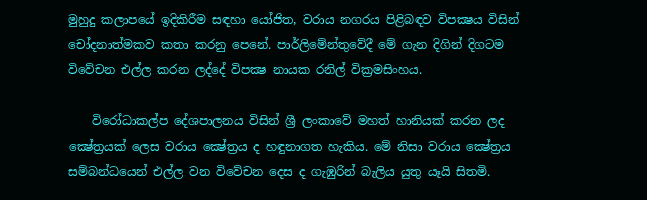මුහුදු කලාපයේ ඉදිකිරීම සඳහා යෝජිත, වරාය නගරය පිළිබඳව විපක්‍ෂය විසින් චෝදනාත්මකව කතා කරනු පෙනේ. පාර්ලිමේන්තුවේදී මේ ගැන දිගින් දිගටම විවේචන එල්ල කරන ලද්දේ විපක්‍ෂ නායක රනිල් වික්‍රමසිංහය.

    විරෝධාකල්ප දේශපාලනය විසින් ශ්‍රී ලංකාවේ මහත් හානියක්‌ කරන ලද ක්‍ෂේත්‍රයක්‌ ලෙස වරාය ක්‍ෂේත්‍රය ද හඳුනාගත හැකිය. මේ නිසා වරාය ක්‍ෂේත්‍රය සම්බන්ධයෙන් එල්ල වන විවේචන දෙස ද ගැඹුරින් බැලිය යුතු යෑයි සිතමි.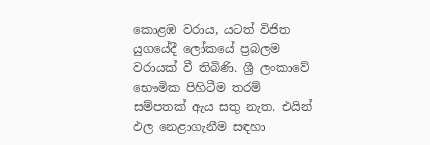කොළඹ වරාය, යටත් විජිත යුගයේදී ලෝකයේ ප්‍රබලම වරායක්‌ වී තිබිණි. ශ්‍රී ලංකාවේ භෞමික පිහිටීම තරම් සම්පතක්‌ ඇය සතු නැත. එයින් ඵල නෙළාගැනීම සඳහා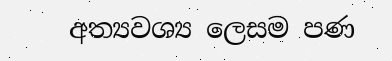අත්‍යවශ්‍ය ලෙසම පණ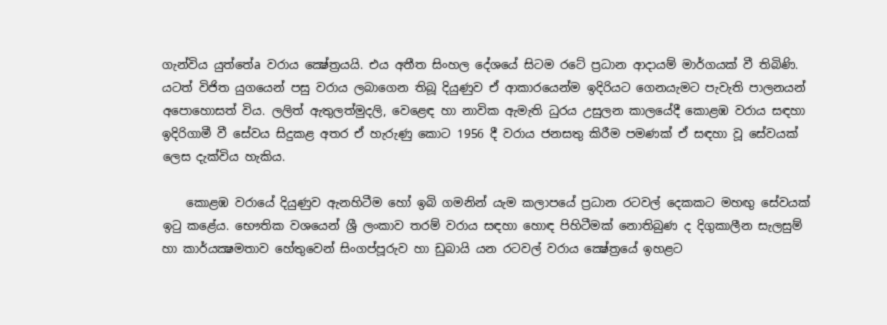ගැන්විය යුත්තේa වරාය ක්‍ෂේත්‍රයයි. එය අතීත සිංහල දේශයේ සිටම රටේ ප්‍රධාන ආදායම් මාර්ගයක්‌ වී තිබිණි. යටත් විජිත යුගයෙන් පසු වරාය ලබාගෙන තිබූ දියුණුව ඒ ආකාරයෙන්ම ඉදිරියට ගෙනයැමට පැවැති පාලනයන් අපොහොසත් විය. ලලිත් ඇතුලත්මුදලි, වෙළෙඳ හා නාවික ඇමැති ධුරය උසුලන කාලයේදී කොළඹ වරාය සඳහා ඉදිරිගාමී වී සේවය සිදුකළ අතර ඒ හැරුණු කොට 1956 දී වරාය ජනසතු කිරීම පමණක්‌ ඒ සඳහා වූ සේවයක්‌ ලෙස දැක්‌විය හැකිය.

    කොළඹ වරායේ දියුණුව ඇනහිටීම හෝ ඉබි ගමනින් යැම කලාපයේ ප්‍රධාන රටවල් දෙකකට මහඟු සේවයක්‌ ඉටු කළේය. භෞතික වශයෙන් ශ්‍රී ලංකාව තරම් වරාය සඳහා හොඳ පිහිටීමක්‌ නොතිබුණ ද දිගුකාලීන සැලසුම් හා කාර්යක්‍ෂමතාව හේතුවෙන් සිංගප්පූරුව හා ඩුබායි යන රටවල් වරාය ක්‍ෂේත්‍රයේ ඉහළට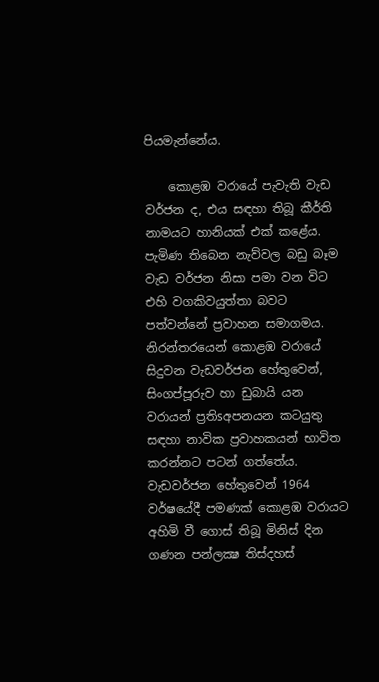පියමැන්නේය.

    කොළඹ වරායේ පැවැති වැඩ වර්ජන ද, එය සඳහා තිබූ කීර්ති නාමයට හානියක්‌ එක්‌ කළේය. පැමිණ තිබෙන නැව්වල බඩු බෑම වැඩ වර්ජන නිසා පමා වන විට එහි වගකිවයුත්තා බවට පත්වන්නේ ප්‍රවාහන සමාගමය. නිරන්තරයෙන් කොළඹ වරායේ සිදුවන වැඩවර්ජන හේතුවෙන්, සිංගප්පූරුව හා ඩුබායි යන වරායන් ප්‍රතිsඅපනයන කටයුතු සඳහා නාවික ප්‍රවාහකයන් භාවිත කරන්නට පටන් ගත්තේය. වැඩවර්ජන හේතුවෙන් 1964 වර්ෂයේදී පමණක්‌ කොළඹ වරායට අහිමි වී ගොස්‌ තිබූ මිනිස්‌ දින ගණන පන්ලක්‍ෂ තිස්‌දහස්‌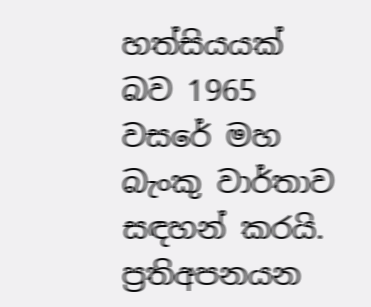හත්සියයක්‌ බව 1965 වසරේ මහ බැංකු වාර්තාව සඳහන් කරයි. ප්‍රතිඅපනයන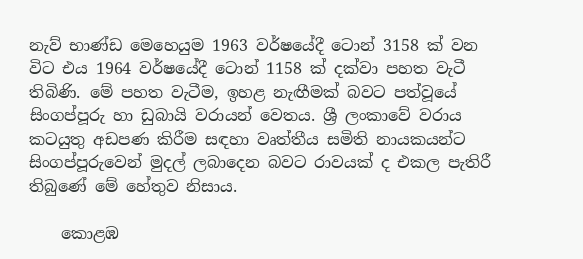නැව් භාණ්‌ඩ මෙහෙයුම 1963 වර්ෂයේදී ටොන් 3158 ක්‌ වන විට එය 1964 වර්ෂයේදී ටොන් 1158 ක්‌ දක්‌වා පහත වැටී තිබිණි. මේ පහත වැටීම, ඉහළ නැඟීමක්‌ බවට පත්වූයේ සිංගප්පූරු හා ඩුබායි වරායන් වෙතය. ශ්‍රී ලංකාවේ වරාය කටයුතු අඩපණ කිරීම සඳහා වෘත්තීය සමිති නායකයන්ට සිංගප්පූරුවෙන් මුදල් ලබාදෙන බවට රාවයක්‌ ද එකල පැතිරී තිබුණේ මේ හේතුව නිසාය.

    කොළඹ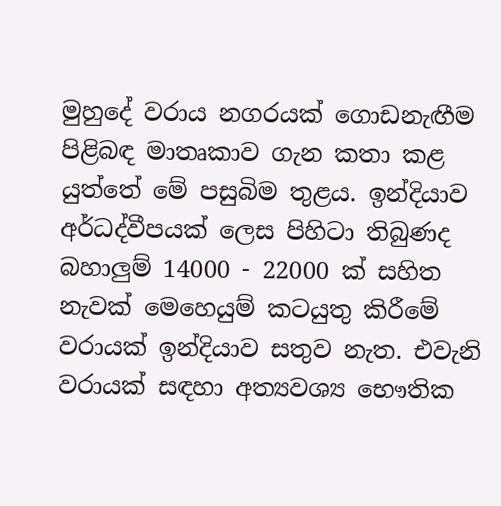මුහුදේ වරාය නගරයක්‌ ගොඩනැඟීම පිළිබඳ මාතෘකාව ගැන කතා කළ යුත්තේ මේ පසුබිම තුළය. ඉන්දියාව අර්ධද්වීපයක්‌ ලෙස පිහිටා තිබුණද බහාලුම් 14000 - 22000 ක්‌ සහිත නැවක්‌ මෙහෙයුම් කටයුතු කිරීමේ වරායක්‌ ඉන්දියාව සතුව නැත. එවැනි වරායක්‌ සඳහා අත්‍යවශ්‍ය භෞතික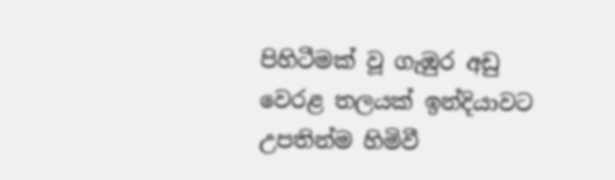පිහිටීමක්‌ වූ ගැඹුර අඩු වෙරළ තලයක්‌ ඉන්දියාවට උපතින්ම හිමිවී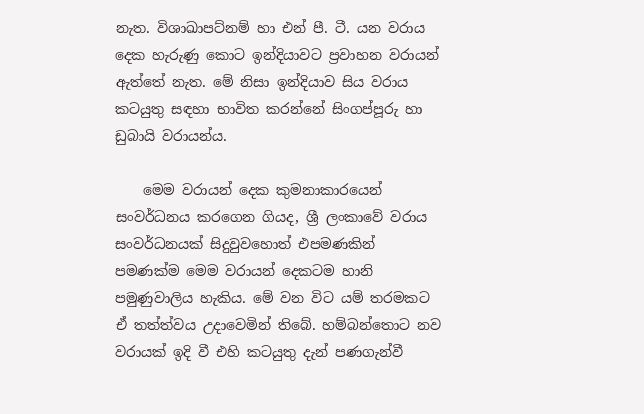නැත. විශාඛාපට්‌නම් හා එන් පී. ටී. යන වරාය දෙක හැරුණු කොට ඉන්දියාවට ප්‍රවාහන වරායන් ඇත්තේ නැත. මේ නිසා ඉන්දියාව සිය වරාය කටයුතු සඳහා භාවිත කරන්නේ සිංගප්පූරු හා ඩුබායි වරායන්ය.

    මෙම වරායන් දෙක කුමනාකාරයෙන් සංවර්ධනය කරගෙන ගියද, ශ්‍රී ලංකාවේ වරාය සංවර්ධනයක්‌ සිදුවුවහොත් එපමණකින් පමණක්‌ම මෙම වරායන් දෙකටම හානි පමුණුවාලිය හැකිය. මේ වන විට යම් තරමකට ඒ තත්ත්වය උදාවෙමින් තිබේ. හම්බන්තොට නව වරායක්‌ ඉදි වී එහි කටයුතු දැන් පණගැන්වී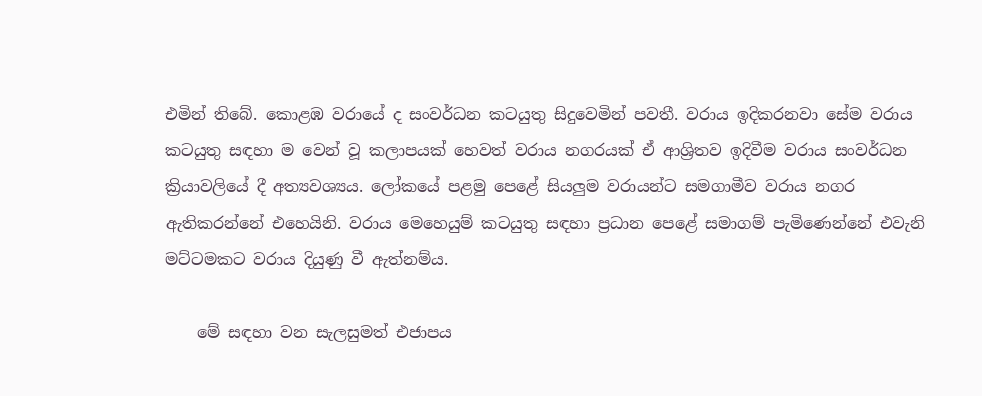එමින් තිබේ. කොළඹ වරායේ ද සංවර්ධන කටයුතු සිදුවෙමින් පවතී. වරාය ඉදිකරනවා සේම වරාය කටයුතු සඳහා ම වෙන් වූ කලාපයක්‌ හෙවත් වරාය නගරයක්‌ ඒ ආශ්‍රිතව ඉදිවීම වරාය සංවර්ධන ක්‍රියාවලියේ දී අත්‍යවශ්‍යය. ලෝකයේ පළමු පෙළේ සියලුම වරායන්ට සමගාමීව වරාය නගර ඇතිකරන්නේ එහෙයිනි. වරාය මෙහෙයුම් කටයුතු සඳහා ප්‍රධාන පෙළේ සමාගම් පැමිණෙන්නේ එවැනි මට්‌ටමකට වරාය දියුණු වී ඇත්නම්ය.

    මේ සඳහා වන සැලසුමත් එජාපය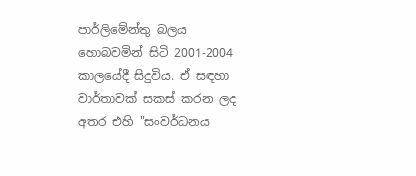පාර්ලිමේන්තු බලය හොබවමින් සිටි 2001-2004 කාලයේදී සිදුවිය. ඒ සඳහා වාර්තාවක්‌ සකස්‌ කරන ලද අතර එහි "සංවර්ධනය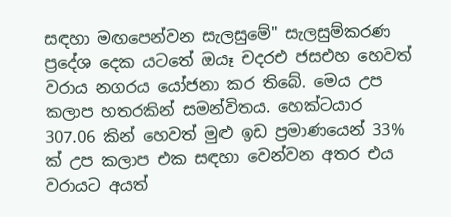සඳහා මඟපෙන්වන සැලසුමේ" සැලසුම්කරණ ප්‍රදේශ දෙක යටතේ ඔයෑ චදරඑ ජසඑහ හෙවත් වරාය නගරය යෝජනා කර තිබේ. මෙය උප කලාප හතරකින් සමන්විතය. හෙක්‌ටයාර 307.06 කින් හෙවත් මුළු ඉඩ ප්‍රමාණයෙන් 33% ක්‌ උප කලාප එක සඳහා වෙන්වන අතර එය වරායට අයත්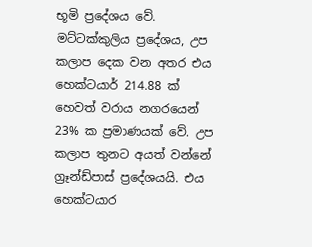භූමි ප්‍රදේශය වේ. මට්‌ටක්‌කුලිය ප්‍රදේශය, උප කලාප දෙක වන අතර එය හෙක්‌ටයාර් 214.88 ක්‌ හෙවත් වරාය නගරයෙන් 23% ක ප්‍රමාණයක්‌ වේ. උප කලාප තුනට අයත් වන්නේ ග්‍රෑන්ඩ්පාස්‌ ප්‍රදේශයයි. එය හෙක්‌ටයාර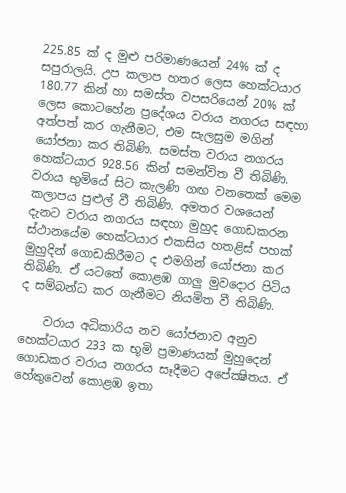225.85 ක්‌ ද මුළු පරිමාණයෙන් 24% ක්‌ ද සපුරාලයි. උප කලාප හතර ලෙස හෙක්‌ටයාර 180.77 කින් හා සමස්‌ත වපසරියෙන් 20% ක්‌ ලෙස කොටහේන ප්‍රදේශය වරාය නගරය සඳහා අත්පත් කර ගැනීමට, එම සැලසුම මගින් යෝජනා කර තිබිණි. සමස්‌ත වරාය නගරය හෙක්‌ටයාර 928.56 කින් සමන්විත වී තිබිණි. වරාය භුමියේ සිට කැලණි ගඟ වනතෙක්‌ මෙම කලාපය පුළුල් වී තිබිණි. අමතර වශයෙන් දැනට වරාය නගරය සඳහා මුහුද ගොඩකරන ස්‌ථානයේම හෙක්‌ටයාර එකසිය හතළිස්‌ පහක්‌ මුහුදින් ගොඩකිරීමට ද එමගින් යෝජනා කර තිබිණි. ඒ යටතේ කොළඹ ගාලු මුවදොර පිටිය ද සම්බන්ධ කර ගැනීමට නියමිත වී තිබිණි.

    වරාය අධිකාරිය නව යෝජනාව අනුව හෙක්‌ටයාර 233 ක භූමි ප්‍රමාණයක්‌ මුහුදෙන් ගොඩකර වරාය නගරය සෑදීමට අපේක්‍ෂිතය. ඒ හේතුවෙන් කොළඹ ඉතා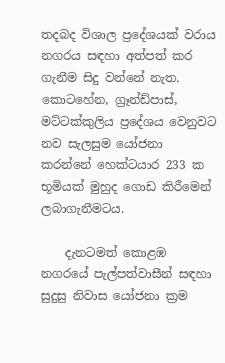තදබද විශාල ප්‍රදේශයක්‌ වරාය නගරය සඳහා අත්පත් කර ගැනීම සිදු වන්නේ නැත. කොටහේන, ග්‍රෑන්ඩ්පාස්‌, මට්‌ටක්‌කුලිය ප්‍රදේශය වෙනුවට නව සැලසුම යෝජනා කරන්නේ හෙක්‌ටයාර 233 ක භූමියක්‌ මුහුද ගොඩ කිරීමෙන් ලබාගැනීමටය.

    දැනටමත් කොළඹ නගරයේ පැල්පත්වාසීන් සඳහා සුදුසු නිවාස යෝජනා ක්‍රම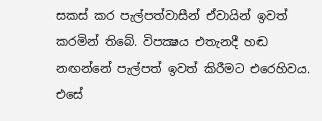සකස්‌ කර පැල්පත්වාසීන් ඒවායින් ඉවත් කරමින් තිබේ. විපක්‍ෂය එතැනදී හඬ නඟන්නේ පැල්පත් ඉවත් කිරීමට එරෙහිවය. එසේ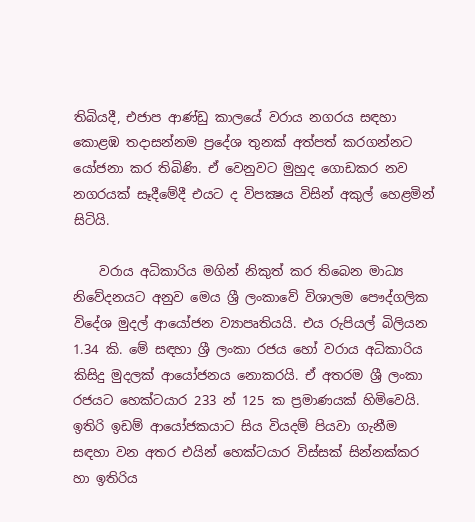තිබියදී, එජාප ආණ්‌ඩු කාලයේ වරාය නගරය සඳහා කොළඹ තදාසන්නම ප්‍රදේශ තුනක්‌ අත්පත් කරගන්නට යෝජනා කර තිබිණි. ඒ වෙනුවට මුහුද ගොඩකර නව නගරයක්‌ සෑදීමේදී එයට ද විපක්‍ෂය විසින් අකුල් හෙළමින් සිටියි.

    වරාය අධිකාරිය මගින් නිකුත් කර තිබෙන මාධ්‍ය නිවේදනයට අනුව මෙය ශ්‍රී ලංකාවේ විශාලම පෞද්ගලික විදේශ මුදල් ආයෝජන ව්‍යාපෘතියයි. එය රුපියල් බිලියන 1.34 කි. මේ සඳහා ශ්‍රී ලංකා රජය හෝ වරාය අධිකාරිය කිසිදු මුදලක්‌ ආයෝජනය නොකරයි. ඒ අතරම ශ්‍රී ලංකා රජයට හෙක්‌ටයාර 233 න් 125 ක ප්‍රමාණයක්‌ හිමිවෙයි. ඉතිරි ඉඩම් ආයෝජකයාට සිය වියදම් පියවා ගැනීම සඳහා වන අතර එයින් හෙක්‌ටයාර විස්‌සක්‌ සින්නක්‌කර හා ඉතිරිය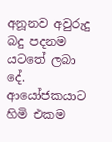අනූනව අවුරුදු බදු පදනම යටතේ ලබා දේ. ආයෝජකයාට හිමි එකම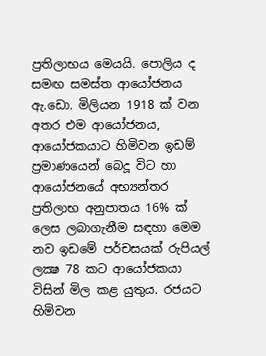ප්‍රතිලාභය මෙයයි. පොලිය ද සමඟ සමස්‌ත ආයෝජනය ඇ.ඩො. මිලියන 1918 ක්‌ වන අතර එම ආයෝජනය, ආයෝජකයාට හිමිවන ඉඩම් ප්‍රමාණයෙන් බෙදූ විට හා ආයෝජනයේ අභ්‍යන්තර ප්‍රතිලාභ අනුපාතය 16% ක්‌ ලෙස ලබාගැනීම සඳහා මෙම නව ඉඩමේ පර්චසයක්‌ රුපියල් ලක්‍ෂ 78 කට ආයෝජකයා විසින් මිල කළ යුතුය. රජයට හිමිවන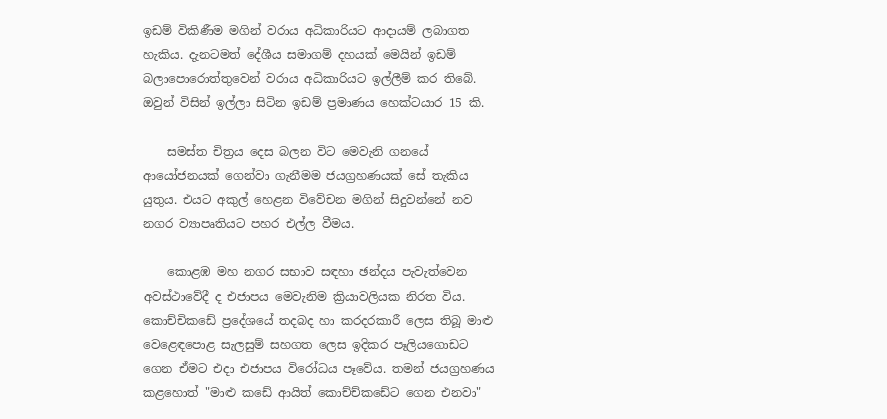ඉඩම් විකිණීම මගින් වරාය අධිකාරියට ආදායම් ලබාගත හැකිය. දැනටමත් දේශීය සමාගම් දහයක්‌ මෙයින් ඉඩම් බලාපොරොත්තුවෙන් වරාය අධිකාරියට ඉල්ලීම් කර තිබේ. ඔවුන් විසින් ඉල්ලා සිටින ඉඩම් ප්‍රමාණය හෙක්‌ටයාර 15 කි.

    සමස්‌ත චිත්‍රය දෙස බලන විට මෙවැනි ගනයේ ආයෝජනයක්‌ ගෙන්වා ගැනීමම ජයග්‍රහණයක්‌ සේ තැකිය යුතුය. එයට අකුල් හෙළන විවේචන මගින් සිදුවන්නේ නව නගර ව්‍යාපෘතියට පහර එල්ල වීමය.

    කොළඹ මහ නගර සභාව සඳහා ඡන්දය පැවැත්වෙන අවස්‌ථාවේදී ද එජාපය මෙවැනිම ක්‍රියාවලියක නිරත විය. කොච්චිකඩේ ප්‍රදේශයේ තදබද හා කරදරකාරී ලෙස තිබූ මාළු වෙළෙඳපොළ සැලසුම් සහගත ලෙස ඉදිකර පෑලියගොඩට ගෙන ඒමට එදා එජාපය විරෝධය පෑවේය. තමන් ජයග්‍රහණය කළහොත් "මාළු කඩේ ආයිත් කොච්ච්කඩේට ගෙන එනවා"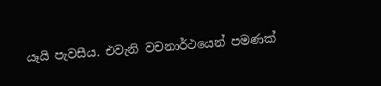යෑයි පැවසීය. එවැනි වචනාර්ථයෙන් පමණක්‌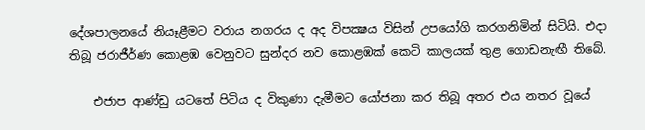දේශපාලනයේ නියෑළීමට වරාය නගරය ද අද විපක්‍ෂය විසින් උපයෝගි කරගනිමින් සිටියි. එදා තිබූ ජරාජීර්ණ කොළඹ වෙනුවට සුන්දර නව කොළඹක්‌ කෙටි කාලයක්‌ තුළ ගොඩනැඟී තිබේ.

    එජාප ආණ්‌ඩු යටතේ පිටිය ද විකුණා දැමීමට යෝජනා කර තිබූ අතර එය නතර වූයේ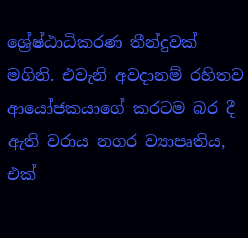ශ්‍රේෂ්ඨාධිකරණ තීන්දුවක්‌ මගිනි. එවැනි අවදානම් රහිතව ආයෝජකයාගේ කරටම බර දී ඇති වරාය නගර ව්‍යාපෘතිය, එක්‌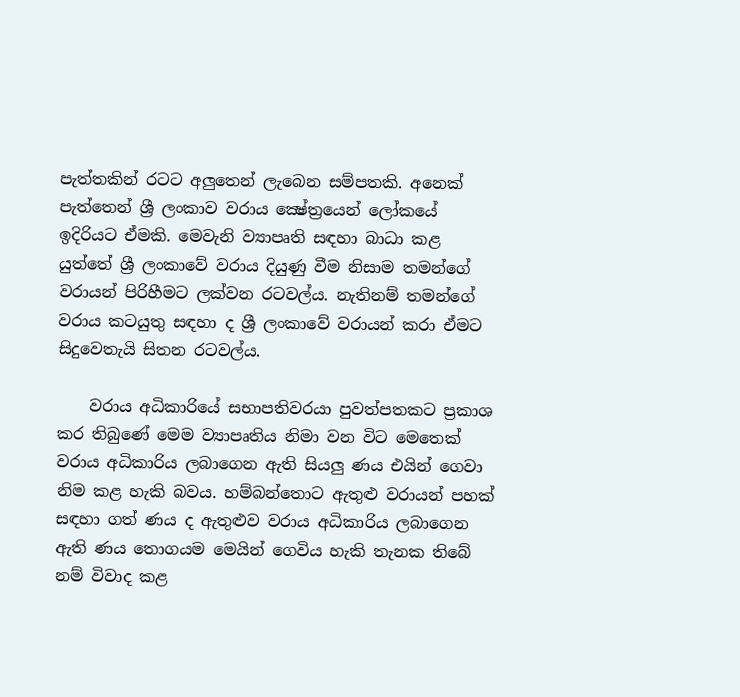පැත්තකින් රටට අලුතෙන් ලැබෙන සම්පතකි. අනෙක්‌ පැත්තෙන් ශ්‍රී ලංකාව වරාය ක්‍ෂේත්‍රයෙන් ලෝකයේ ඉදිරියට ඒමකි. මෙවැනි ව්‍යාපෘති සඳහා බාධා කළ යුත්තේ ශ්‍රී ලංකාවේ වරාය දියුණු වීම නිසාම තමන්ගේ වරායන් පිරිහීමට ලක්‌වන රටවල්ය. නැතිනම් තමන්ගේ වරාය කටයුතු සඳහා ද ශ්‍රී ලංකාවේ වරායන් කරා ඒමට සිදුවෙතැයි සිතන රටවල්ය.

    වරාය අධිකාරියේ සභාපතිවරයා පුවත්පතකට ප්‍රකාශ කර තිබුණේ මෙම ව්‍යාපෘතිය නිමා වන විට මෙතෙක්‌ වරාය අධිකාරිය ලබාගෙන ඇති සියලු ණය එයින් ගෙවා නිම කළ හැකි බවය. හම්බන්තොට ඇතුළු වරායන් පහක්‌ සඳහා ගත් ණය ද ඇතුළුව වරාය අධිකාරිය ලබාගෙන ඇති ණය තොගයම මෙයින් ගෙවිය හැකි තැනක තිබේ නම් විවාද කළ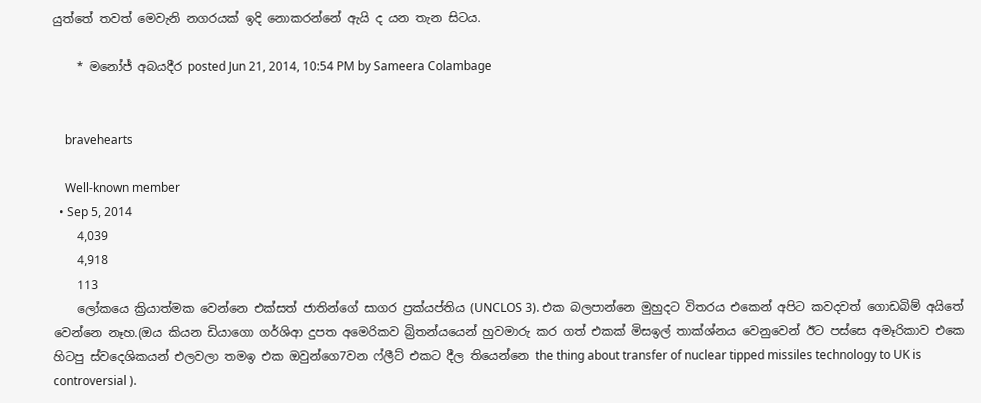යුත්තේ තවත් මෙවැනි නගරයක්‌ ඉදි නොකරන්නේ ඇයි ද යන තැන සිටය.

    * මනෝජ් අබයදීර posted Jun 21, 2014, 10:54 PM by Sameera Colambage


    bravehearts

    Well-known member
  • Sep 5, 2014
    4,039
    4,918
    113
    ලෝකයෙ ක්‍රියාත්මක වෙන්නෙ එක්සත් ජාතින්ගේ සාගර ප්‍රක්යප්තිය (UNCLOS 3). එක බලපාන්නෙ මුහුදට විතරය එකෙන් අපිට කවදවත් ගොඩබිම් අයිතේ වෙන්නෙ නෑහ.(ඔය කියන ඩියාගො ගර්ශිආ දුපත අමෙරිකව බ්‍රිතන්යයෙන් හුවමාරු කර ගත් එකක් මිසඉල් තාක්ශ්නය වෙනුවෙන් ඊට පස්සෙ අමෑරිකාව එකෙ හිටපු ස්වදෙශිකයන් එලවලා තමඉ එක ඔවුන්ගෙ7වන ෆ්ලීට් එකට දීල තියෙන්නෙ the thing about transfer of nuclear tipped missiles technology to UK is controversial ).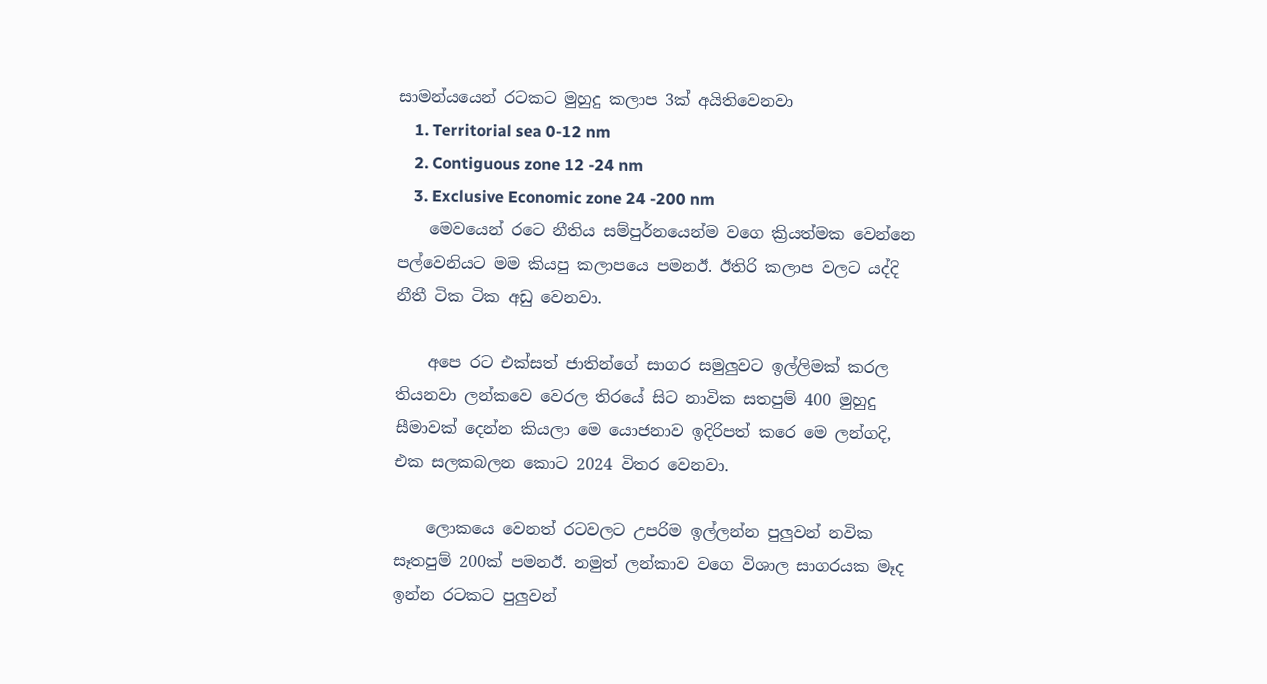සාමන්යයෙන් රටකට මුහුදු කලාප 3ක් අයිතිවෙනවා
    1. Territorial sea 0-12 nm
    2. Contiguous zone 12 -24 nm
    3. Exclusive Economic zone 24 -200 nm
    මෙවයෙන් රටෙ නීතිය සම්පුර්නයෙන්ම වගෙ ක්‍රියත්මක වෙන්නෙ පල්වෙනියට මම කියපු කලාපයෙ පමනඊ. ඊතිරි කලාප වලට යද්දි නීතී ටික ටික අඩු වෙනවා.

    අපෙ රට එක්සත් ජාතින්ගේ සාගර සමුලුවට ඉල්ලිමක් කරල තියනවා ලන්කවෙ වෙරල තිරයේ සිට නාවික සතපුම් 400 මුහුදු සීමාවක් දෙන්න කියලා මෙ යොජනාව ඉදිරිපත් කරෙ මෙ ලන්ගදි, එක සලකබලන කොට 2024 විතර වෙනවා.

    ලොකයෙ වෙනත් රටවලට උපරිම ඉල්ලන්න පුලුවන් නවික සෑතපුම් 200ක් පමනඊ. නමුත් ලන්කාව වගෙ විශාල සාගරයක මෑද ඉන්න රටකට පුලුවන්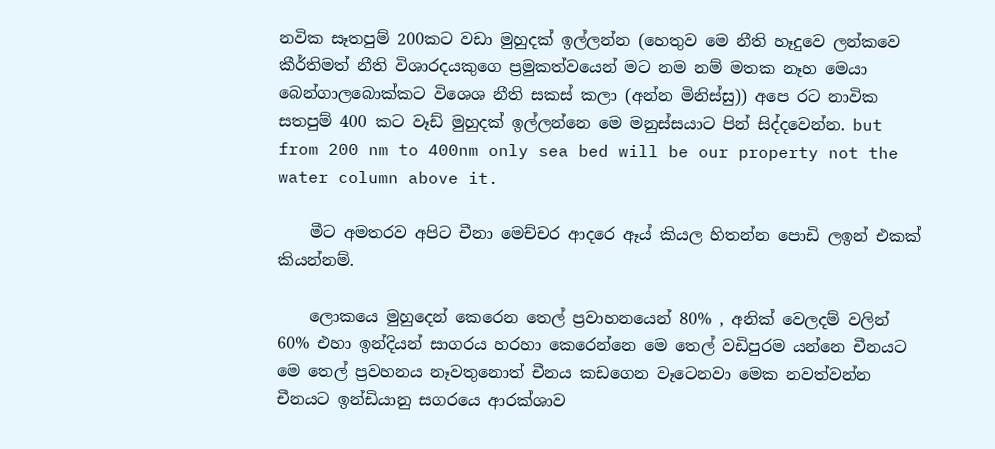නවික සෑතපුම් 200කට වඩා මුහුදක් ඉල්ලන්න (හෙතුව මෙ නීති හෑදුවෙ ලන්කවෙ කීර්තිමත් නීති විශාරදයකුගෙ ප්‍රමුකත්වයෙන් මට නම නම් මතක නෑහ මෙයා බෙන්ගාලබොක්කට විශෙශ නීති සකස් කලා (අන්න මිනිස්සු)) අපෙ රට නාවික සතපුම් 400 කට වෑඩ් මුහුදක් ඉල්ලන්නෙ මෙ මනුස්සයාට පින් සිද්දවෙන්න. but from 200 nm to 400nm only sea bed will be our property not the water column above it.

    මීට අමතරව අපිට චීනා මෙච්චර ආදරෙ ඈය් කියල හිතන්න පොඩි ලඉන් එකක් කියන්නම්.

    ලොකයෙ මුහුදෙන් කෙරෙන තෙල් ප්‍රවාහනයෙන් 80% , අනික් වෙලදම් වලින් 60% එහා ඉන්දියන් සාගරය හරහා කෙරෙන්නෙ මෙ තෙල් වඩිපුරම යන්නෙ චීනයට මෙ තෙල් ප්‍රවහනය නෑවතුනොත් චීනය කඩගෙන වෑටෙනවා මෙක නවත්වන්න චීනයට ඉන්ඩියානු සගරයෙ ආරක්ශාව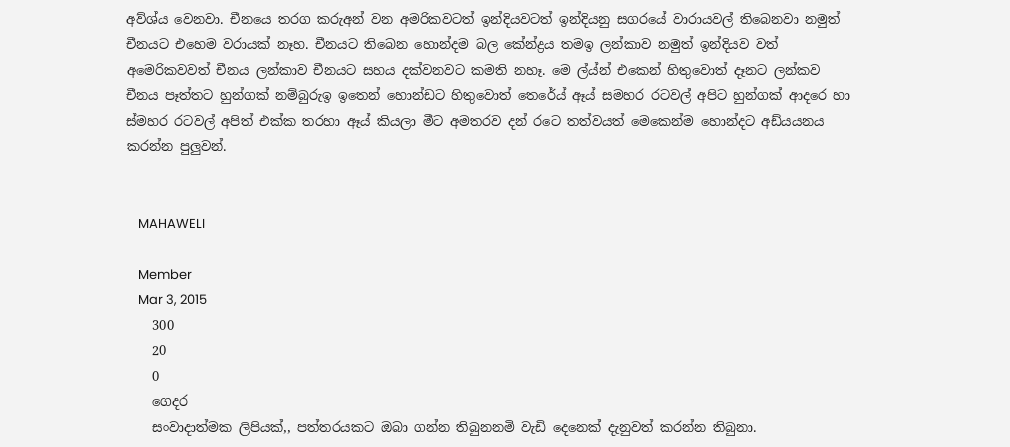අව්ශ්ය වෙනවා. චීනයෙ තරග කරුඅන් වන අමරිකවටත් ඉන්දියවටත් ඉන්දියනු සගරයේ වාරායවල් තිබෙනවා නමුත් චීනයට එහෙම වරායක් නෑහ. චීනයට තිබෙන හොන්දම බල කේන්ද්‍රය තමඉ ලන්කාව නමුත් ඉන්දියව වත් අමෙරිකවවත් චීනය ලන්කාව චීනයට සහය දක්වනවට කමති නහෑ. මෙ ල්ය්න් එකෙන් හිතුවොත් දෑනට ලන්කව චීනය පෑත්තට හුන්ගක් නම්බුරුඉ ඉතෙන් හොන්ඩට හිතුවොත් තෙරේය් ඈය් සමහර රටවල් අපිට හුන්ගක් ආදරෙ හා ස්මහර රටවල් අපිත් එක්ක තරහා ඈය් කියලා මීට අමතරව දන් රටෙ තත්වයත් මෙකෙන්ම හොන්දට අඩ්යයනය කරන්න පුලුවන්.


    MAHAWELI

    Member
    Mar 3, 2015
    300
    20
    0
    ගෙදර
    සංවාදාත්මක ලිපියක්,, පත්තරයකට ඔබා ගන්න තිබුනනමි වැඩි දෙනෙක් දැනුවත් කරන්න තිබුනා.